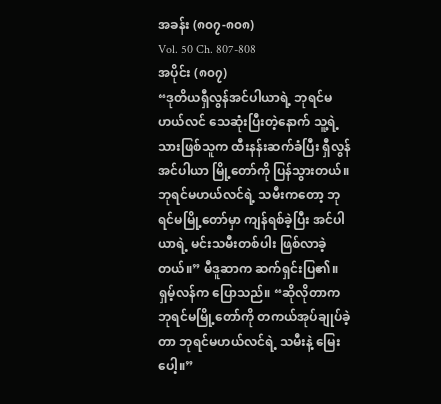အခန်း (၈၀၇-၈၀၈)
Vol. 50 Ch. 807-808
အပိုင်း (၈၀၇)
“ဒုတိယရှီလွန်အင်ပါယာရဲ့ ဘုရင်မဟယ်လင် သေဆုံးပြီးတဲ့နောက် သူ့ရဲ့သားဖြစ်သူက ထီးနန်းဆက်ခံပြီး ရှီလွန်အင်ပါယာ မြို့တော်ကို ပြန်သွားတယ်။ ဘုရင်မဟယ်လင်ရဲ့ သမီးကတော့ ဘုရင်မမြို့တော်မှာ ကျန်ရစ်ခဲ့ပြီး အင်ပါယာရဲ့ မင်းသမီးတစ်ပါး ဖြစ်လာခဲ့တယ်။” မီဒူဆာက ဆက်ရှင်းပြ၏။
ရှမ့်လန်က ပြောသည်။ “ဆိုလိုတာက ဘုရင်မမြို့တော်ကို တကယ်အုပ်ချုပ်ခဲ့တာ ဘုရင်မဟယ်လင်ရဲ့ သမီးနဲ့ မြေးပေါ့။”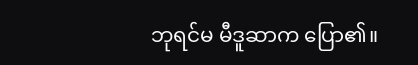ဘုရင်မ မီဒူဆာက ပြော၏။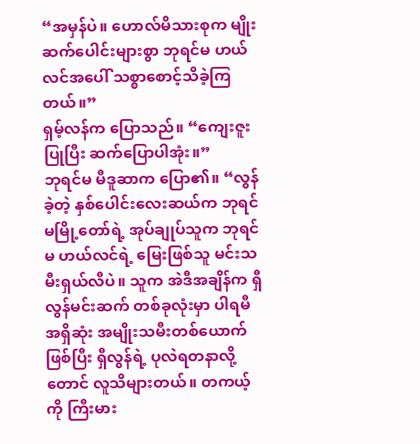“အမှန်ပဲ။ ဟောလ်မိသားစုက မျိုးဆက်ပေါင်းများစွာ ဘုရင်မ ဟယ်လင်အပေါ် သစ္စာစောင့်သိခဲ့ကြတယ်။”
ရှမ့်လန်က ပြောသည်။ “ကျေးဇူးပြုပြီး ဆက်ပြောပါအုံး။”
ဘုရင်မ မီဒူဆာက ပြော၏။ “လွန်ခဲ့တဲ့ နှစ်ပေါင်းလေးဆယ်က ဘုရင်မမြို့တော်ရဲ့ အုပ်ချုပ်သူက ဘုရင်မ ဟယ်လင်ရဲ့ မြေးဖြစ်သူ မင်းသမီးရှယ်လီပဲ။ သူက အဲဒီအချိန်က ရှီလွန်မင်းဆက် တစ်ခုလုံးမှာ ပါရမီအရှိဆုံး အမျိုးသမီးတစ်ယောက်ဖြစ်ပြီး ရှီလွန်ရဲ့ ပုလဲရတနာလို့တောင် လူသိများတယ်။ တကယ့်ကို ကြီးမား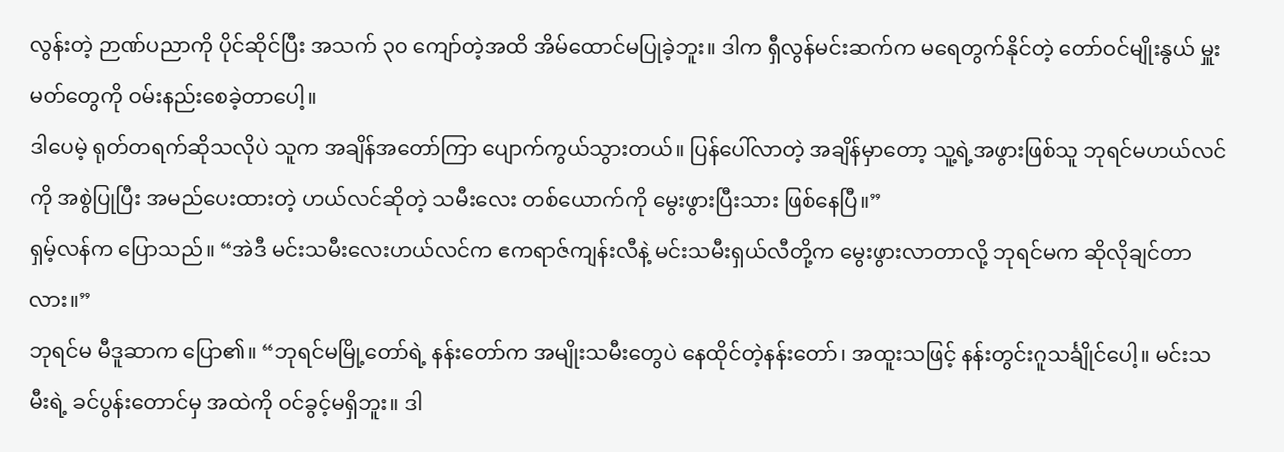လွန်းတဲ့ ဉာဏ်ပညာကို ပိုင်ဆိုင်ပြီး အသက် ၃၀ ကျော်တဲ့အထိ အိမ်ထောင်မပြုခဲ့ဘူး။ ဒါက ရှီလွန်မင်းဆက်က မရေတွက်နိုင်တဲ့ တော်ဝင်မျိုးနွယ် မှူးမတ်တွေကို ဝမ်းနည်းစေခဲ့တာပေါ့။
ဒါပေမဲ့ ရုတ်တရက်ဆိုသလိုပဲ သူက အချိန်အတော်ကြာ ပျောက်ကွယ်သွားတယ်။ ပြန်ပေါ်လာတဲ့ အချိန်မှာတော့ သူ့ရဲ့အဖွားဖြစ်သူ ဘုရင်မဟယ်လင်ကို အစွဲပြုပြီး အမည်ပေးထားတဲ့ ဟယ်လင်ဆိုတဲ့ သမီးလေး တစ်ယောက်ကို မွေးဖွားပြီးသား ဖြစ်နေပြီ။”
ရှမ့်လန်က ပြောသည်။ “အဲဒီ မင်းသမီးလေးဟယ်လင်က ဧကရာဇ်ကျန်းလီနဲ့ မင်းသမီးရှယ်လီတို့က မွေးဖွားလာတာလို့ ဘုရင်မက ဆိုလိုချင်တာလား။”
ဘုရင်မ မီဒူဆာက ပြော၏။ “ဘုရင်မမြို့တော်ရဲ့ နန်းတော်က အမျိုးသမီးတွေပဲ နေထိုင်တဲ့နန်းတော်၊ အထူးသဖြင့် နန်းတွင်းဂူသင်္ချိုင်ပေါ့။ မင်းသမီးရဲ့ ခင်ပွန်းတောင်မှ အထဲကို ဝင်ခွင့်မရှိဘူး။ ဒါ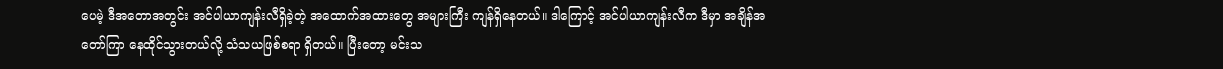ပေမဲ့ ဒီအတောအတွင်း အင်ပါယာကျန်းလီရှိခဲ့တဲ့ အထောက်အထားတွေ အများကြီး ကျန်ရှိနေတယ်။ ဒါကြောင့် အင်ပါယာကျန်းလီက ဒီမှာ အချိန်အတော်ကြာ နေထိုင်သွားတယ်လို့ သံသယဖြစ်စရာ ရှိတယ်။ ပြီးတော့ မင်းသ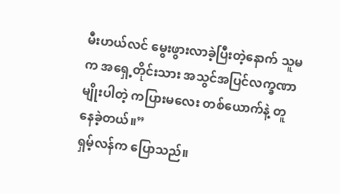မီးဟယ်လင် မွေးဖွားလာခဲ့ပြီးတဲ့နောက် သူမက အရှေ့တိုင်းသား အသွင်အပြင်လက္ခဏာမျိုးပါတဲ့ ကပြားမလေး တစ်ယောက်နဲ့ တူနေခဲ့တယ်။”
ရှမ့်လန်က ပြောသည်။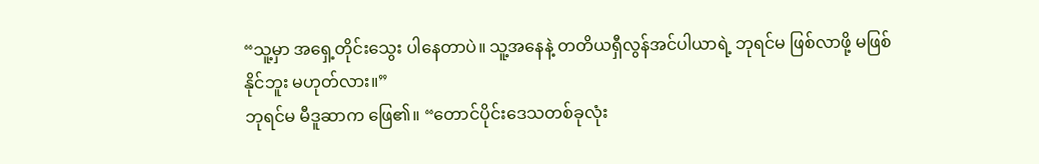“သူ့မှာ အရှေ့တိုင်းသွေး ပါနေတာပဲ။ သူ့အနေနဲ့ တတိယရှီလွန်အင်ပါယာရဲ့ ဘုရင်မ ဖြစ်လာဖို့ မဖြစ်နိုင်ဘူး မဟုတ်လား။”
ဘုရင်မ မီဒူဆာက ဖြေ၏။ “တောင်ပိုင်းဒေသတစ်ခုလုံး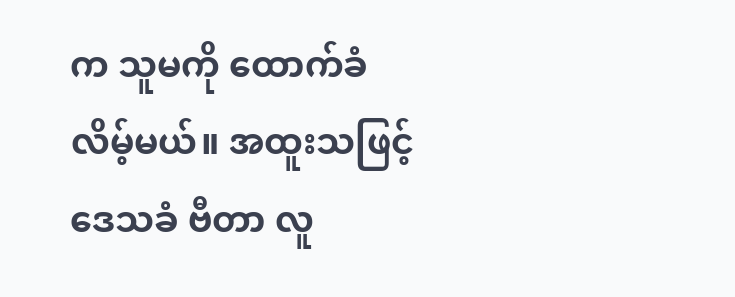က သူမကို ထောက်ခံလိမ့်မယ်။ အထူးသဖြင့် ဒေသခံ ဗီတာ လူ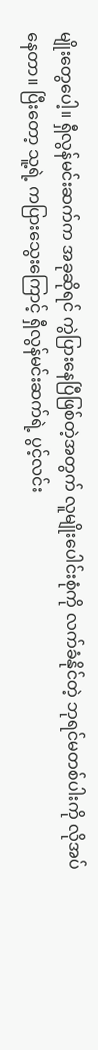မျိုးတွေပေါ့။ ရှီလွန်မင်းဆက်က အခုဆိုရင် ကွဲပြားနေပြီဖြစ်တဲ့အတွက် လူမျိုးပေါင်းစုံကို လက်ခံနိုင်တဲ့ ဘုရင်မတစ်ပါးကို လိုအပ်နေတာ။ ပြီးတော့ သူ့ရဲ့ ကပြားသွေးကြောင့် ရှီလွန်မင်းဆက်ရဲ့ ပွင့်လင်း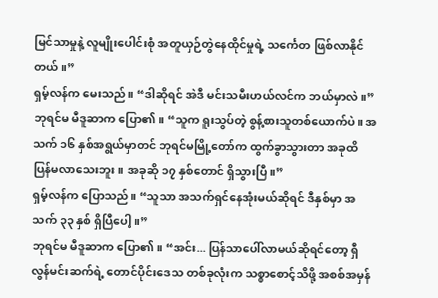မြင်သာမှုနဲ့ လူမျိုးပေါင်းစုံ အတူယှဉ်တွဲနေထိုင်မှုရဲ့ သင်္ကေတ ဖြစ်လာနိုင်တယ်။”
ရှမ့်လန်က မေးသည်။ “ဒါဆိုရင် အဲဒီ မင်းသမီးဟယ်လင်က ဘယ်မှာလဲ။”
ဘုရင်မ မီဒူဆာက ပြော၏။ “သူက ရူးသွပ်တဲ့ စွန့်စားသူတစ်ယောက်ပဲ။ အသက် ၁၆ နှစ်အရွယ်မှာတင် ဘုရင်မမြို့တော်က ထွက်ခွာသွားတာ အခုထိ ပြန်မလာသေးဘူး။ အခုဆို ၁၇ နှစ်တောင် ရှိသွားပြီ။”
ရှမ့်လန်က ပြောသည်။ “သူသာ အသက်ရှင်နေအုံးမယ်ဆိုရင် ဒီနှစ်မှာ အသက် ၃၃ နှစ် ရှိပြီပေါ့။”
ဘုရင်မ မီဒူဆာက ပြော၏။ “အင်း... ပြန်သာပေါ်လာမယ်ဆိုရင်တော့ ရှီလွန်မင်းဆက်ရဲ့ တောင်ပိုင်းဒေသ တစ်ခုလုံးက သစ္စာစောင့်သိဖို့ အစစ်အမှန်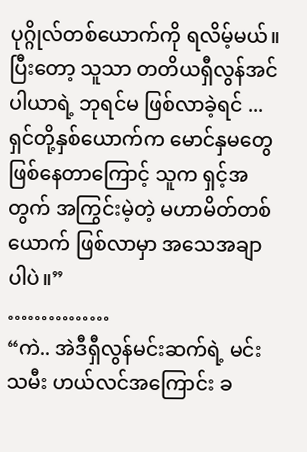ပုဂ္ဂိုလ်တစ်ယောက်ကို ရလိမ့်မယ်။ ပြီးတော့ သူသာ တတိယရှီလွန်အင်ပါယာရဲ့ ဘုရင်မ ဖြစ်လာခဲ့ရင် ... ရှင်တို့နှစ်ယောက်က မောင်နှမတွေ ဖြစ်နေတာကြောင့် သူက ရှင့်အတွက် အကြွင်းမဲ့တဲ့ မဟာမိတ်တစ်ယောက် ဖြစ်လာမှာ အသေအချာပါပဲ။”
……………
“ကဲ.. အဲဒီရှီလွန်မင်းဆက်ရဲ့ မင်းသမီး ဟယ်လင်အကြောင်း ခ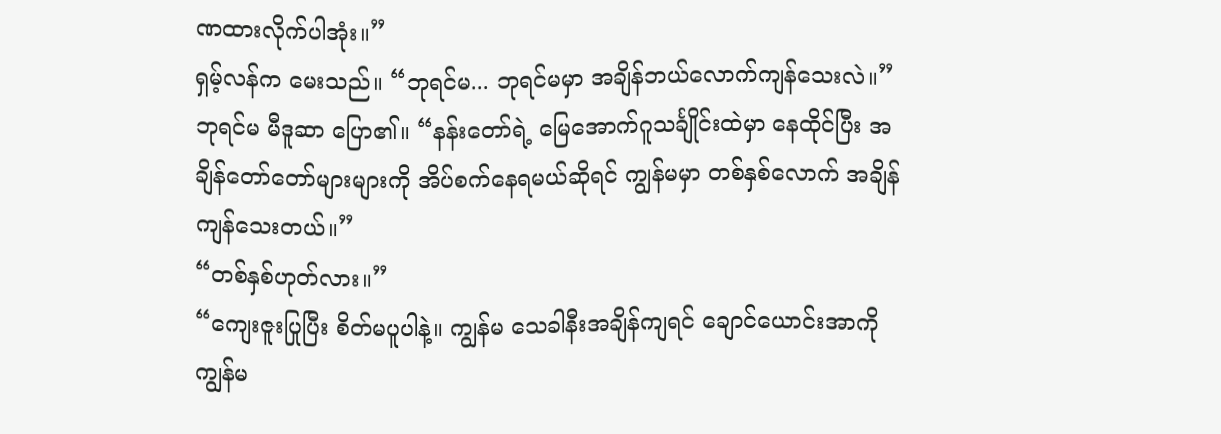ဏထားလိုက်ပါအုံး။”
ရှမ့်လန်က မေးသည်။ “ဘုရင်မ... ဘုရင်မမှာ အချိန်ဘယ်လောက်ကျန်သေးလဲ။”
ဘုရင်မ မီဒူဆာ ပြော၏။ “နန်းတော်ရဲ့ မြေအောက်ဂူသင်္ချိုင်းထဲမှာ နေထိုင်ပြီး အချိန်တော်တော်များများကို အိပ်စက်နေရမယ်ဆိုရင် ကျွန်မမှာ တစ်နှစ်လောက် အချိန်ကျန်သေးတယ်။”
“တစ်နှစ်ဟုတ်လား။”
“ကျေးဇူးပြုပြီး စိတ်မပူပါနဲ့။ ကျွန်မ သေခါနီးအချိန်ကျရင် ချောင်ယောင်းအာကို ကျွန်မ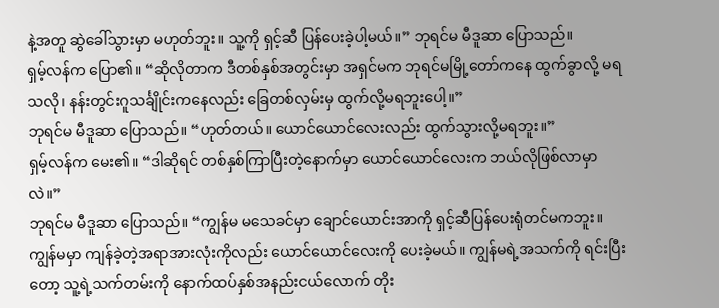နဲ့အတူ ဆွဲခေါ်သွားမှာ မဟုတ်ဘူး။ သူ့ကို ရှင့်ဆီ ပြန်ပေးခဲ့ပါ့မယ်။” ဘုရင်မ မီဒူဆာ ပြောသည်။
ရှမ့်လန်က ပြော၏။ “ဆိုလိုတာက ဒီတစ်နှစ်အတွင်းမှာ အရှင်မက ဘုရင်မမြို့တော်ကနေ ထွက်ခွာလို့ မရသလို၊ နန်းတွင်းဂူသင်္ချိုင်းကနေလည်း ခြေတစ်လှမ်းမှ ထွက်လို့မရဘူးပေါ့။”
ဘုရင်မ မီဒူဆာ ပြောသည်။ “ဟုတ်တယ်။ ယောင်ယောင်လေးလည်း ထွက်သွားလို့မရဘူး။”
ရှမ့်လန်က မေး၏။ “ဒါဆိုရင် တစ်နှစ်ကြာပြီးတဲ့နောက်မှာ ယောင်ယောင်လေးက ဘယ်လိုဖြစ်လာမှာလဲ။”
ဘုရင်မ မီဒူဆာ ပြောသည်။ “ကျွန်မ မသေခင်မှာ ချောင်ယောင်းအာကို ရှင့်ဆီပြန်ပေးရုံတင်မကဘူး။ ကျွန်မမှာ ကျန်ခဲ့တဲ့အရာအားလုံးကိုလည်း ယောင်ယောင်လေးကို ပေးခဲ့မယ်။ ကျွန်မရဲ့အသက်ကို ရင်းပြီးတော့ သူ့ရဲ့သက်တမ်းကို နောက်ထပ်နှစ်အနည်းငယ်လောက် တိုး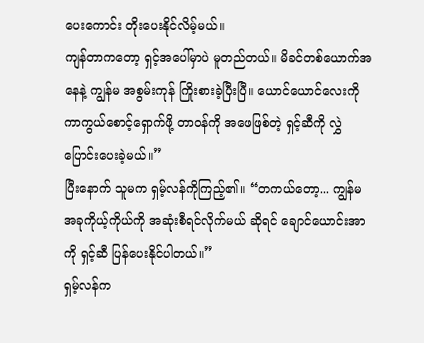ပေးကောင်း တိုးပေးနိုင်လိမ့်မယ်။
ကျန်တာကတော့ ရှင့်အပေါ်မှာပဲ မူတည်တယ်။ မိခင်တစ်ယောက်အနေနဲ့ ကျွန်မ အစွမ်းကုန် ကြိုးစားခဲ့ပြီးပြီ။ ယောင်ယောင်လေးကို ကာကွယ်စောင့်ရှောက်ဖို့ တာဝန်ကို အဖေဖြစ်တဲ့ ရှင့်ဆီကို လွှဲပြောင်းပေးခဲ့မယ်။”
ပြီးနောက် သူမက ရှမ့်လန်ကိုကြည့်၏။ “တကယ်တော့... ကျွန်မ အခုကိုယ့်ကိုယ်ကို အဆုံးစီရင်လိုက်မယ် ဆိုရင် ချောင်ယောင်းအာကို ရှင့်ဆီ ပြန်ပေးနိုင်ပါတယ်။”
ရှမ့်လန်က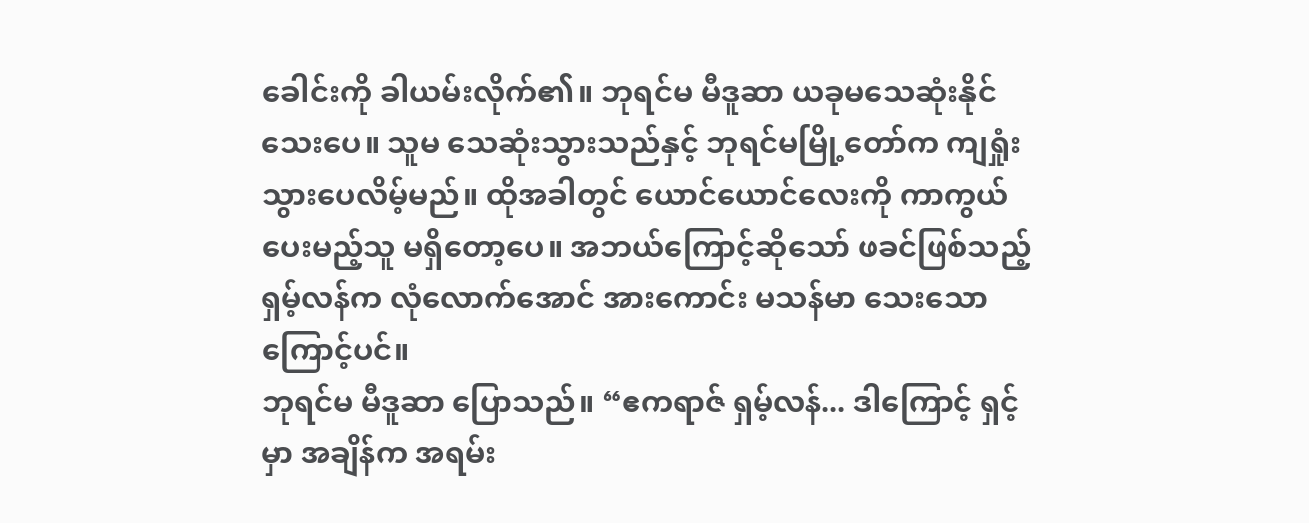ခေါင်းကို ခါယမ်းလိုက်၏။ ဘုရင်မ မီဒူဆာ ယခုမသေဆုံးနိုင်သေးပေ။ သူမ သေဆုံးသွားသည်နှင့် ဘုရင်မမြို့တော်က ကျရှုံးသွားပေလိမ့်မည်။ ထိုအခါတွင် ယောင်ယောင်လေးကို ကာကွယ်ပေးမည့်သူ မရှိတော့ပေ။ အဘယ်ကြောင့်ဆိုသော် ဖခင်ဖြစ်သည့် ရှမ့်လန်က လုံလောက်အောင် အားကောင်း မသန်မာ သေးသောကြောင့်ပင်။
ဘုရင်မ မီဒူဆာ ပြောသည်။ “ဧကရာဇ် ရှမ့်လန်... ဒါကြောင့် ရှင့်မှာ အချိန်က အရမ်း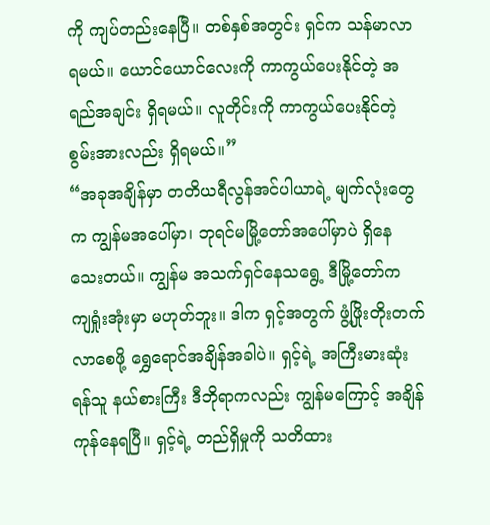ကို ကျပ်တည်းနေပြီ။ တစ်နှစ်အတွင်း ရှင်က သန်မာလာရမယ်။ ယောင်ယောင်လေးကို ကာကွယ်ပေးနိုင်တဲ့ အရည်အချင်း ရှိရမယ်။ လူတိုင်းကို ကာကွယ်ပေးနိုင်တဲ့ စွမ်းအားလည်း ရှိရမယ်။”
“အခုအချိန်မှာ တတိယရီလွန်အင်ပါယာရဲ့ မျက်လုံးတွေက ကျွန်မအပေါ်မှာ၊ ဘုရင်မမြို့တော်အပေါ်မှာပဲ ရှိနေသေးတယ်။ ကျွန်မ အသက်ရှင်နေသရွေ့ ဒီမြို့တော်က ကျရှုံးအုံးမှာ မဟုတ်ဘူး။ ဒါက ရှင့်အတွက် ဖွံ့ဖြိုးတိုးတက်လာစေဖို့ ရွှေရောင်အချိန်အခါပဲ။ ရှင့်ရဲ့ အကြီးမားဆုံးရန်သူ နယ်စားကြီး ဒီဘိုရာကလည်း ကျွန်မကြောင့် အချိန်ကုန်နေရပြီ။ ရှင့်ရဲ့ တည်ရှိမှုကို သတိထား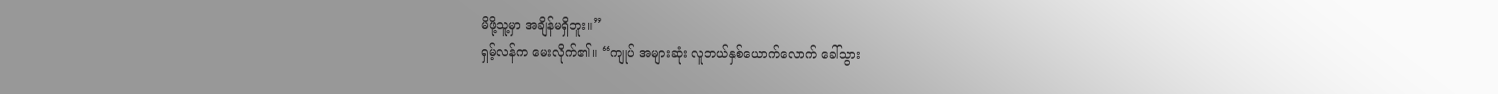မိဖို့သူ့မှာ အချိန်မရှိဘူး။”
ရှမ့်လန်က မေးလိုက်၏။ “ကျုပ် အများဆုံး လူဘယ်နှစ်ယောက်လောက် ခေါ်သွား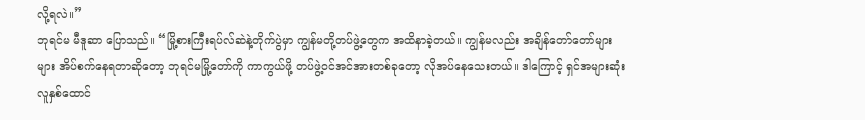လို့ရလဲ။”
ဘုရင်မ မီဒူဆာ ပြောသည်။ “မြို့စားကြီးရပ်လ်ဆဲနဲ့တိုက်ပွဲမှာ ကျွန်မတို့တပ်ဖွဲ့တွေက အထိနာခဲ့တယ်။ ကျွန်မလည်း အချိန်တော်တော်များများ အိပ်စက်နေရတာဆိုတော့ ဘုရင်မမြို့တော်ကို ကာကွယ်ဖို့ တပ်ဖွဲ့ဝင်အင်အားတစ်ခုတော့ လိုအပ်နေသေးတယ်။ ဒါကြောင့် ရှင်အများဆုံး လူနှစ်ထောင်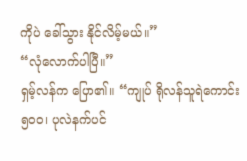ကိုပဲ ခေါ်သွား နိုင်လိမ့်မယ်။”
“လုံလောက်ပါပြီ။”
ရှမ့်လန်က ပြော၏။ “ကျုပ် ရိုလန်သူရဲကောင်း ၅၀၀၊ ပုလဲနက်ပင်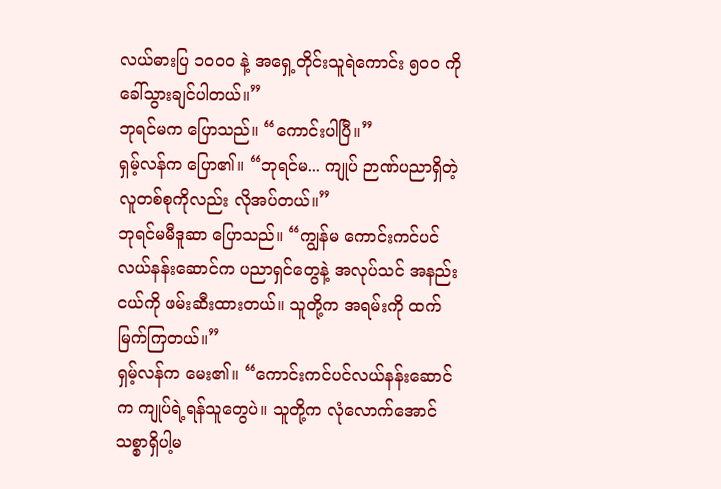လယ်ဓားပြ ၁၀၀၀ နဲ့ အရှေ့တိုင်းသူရဲကောင်း ၅၀၀ ကို ခေါ်သွားချင်ပါတယ်။”
ဘုရင်မက ပြောသည်။ “ကောင်းပါပြီ။”
ရှမ့်လန်က ပြော၏။ “ဘုရင်မ... ကျုပ် ဉာဏ်ပညာရှိတဲ့ လူတစ်စုကိုလည်း လိုအပ်တယ်။”
ဘုရင်မမီဒူဆာ ပြောသည်။ “ကျွန်မ ကောင်းကင်ပင်လယ်နန်းဆောင်က ပညာရှင်တွေနဲ့ အလုပ်သင် အနည်းငယ်ကို ဖမ်းဆီးထားတယ်။ သူတို့က အရမ်းကို ထက်မြက်ကြတယ်။”
ရှမ့်လန်က မေး၏။ “ကောင်းကင်ပင်လယ်နန်းဆောင်က ကျုပ်ရဲ့ရန်သူတွေပဲ။ သူတို့က လုံလောက်အောင် သစ္စာရှိပါ့မ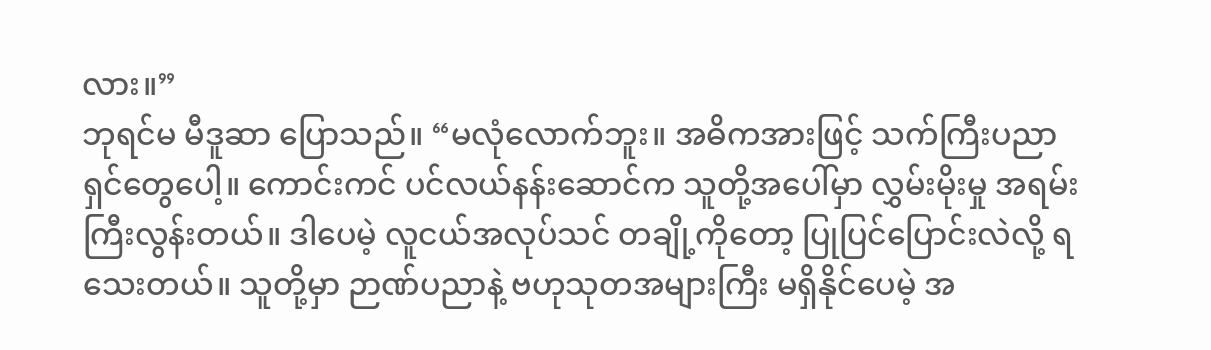လား။”
ဘုရင်မ မီဒူဆာ ပြောသည်။ “မလုံလောက်ဘူး။ အဓိကအားဖြင့် သက်ကြီးပညာရှင်တွေပေါ့။ ကောင်းကင် ပင်လယ်နန်းဆောင်က သူတို့အပေါ်မှာ လွှမ်းမိုးမှု အရမ်းကြီးလွန်းတယ်။ ဒါပေမဲ့ လူငယ်အလုပ်သင် တချို့ကိုတော့ ပြုပြင်ပြောင်းလဲလို့ ရသေးတယ်။ သူတို့မှာ ဉာဏ်ပညာနဲ့ ဗဟုသုတအများကြီး မရှိနိုင်ပေမဲ့ အ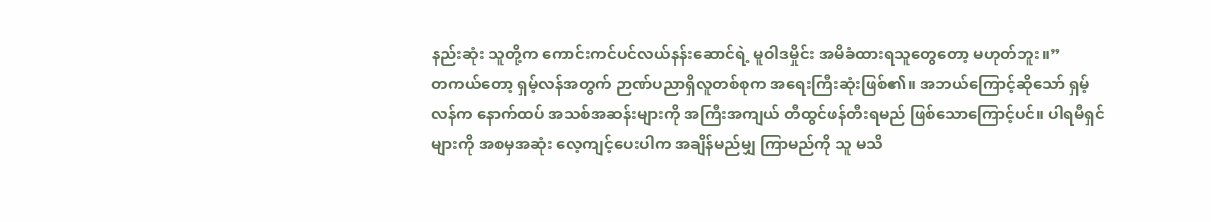နည်းဆုံး သူတို့က ကောင်းကင်ပင်လယ်နန်းဆောင်ရဲ့ မူဝါဒမှိုင်း အမိခံထားရသူတွေတော့ မဟုတ်ဘူး။”
တကယ်တော့ ရှမ့်လန်အတွက် ဉာဏ်ပညာရှိလူတစ်စုက အရေးကြီးဆုံးဖြစ်၏။ အဘယ်ကြောင့်ဆိုသော် ရှမ့်လန်က နောက်ထပ် အသစ်အဆန်းများကို အကြီးအကျယ် တီထွင်ဖန်တီးရမည် ဖြစ်သောကြောင့်ပင်။ ပါရမီရှင်များကို အစမှအဆုံး လေ့ကျင့်ပေးပါက အချိန်မည်မျှ ကြာမည်ကို သူ မသိ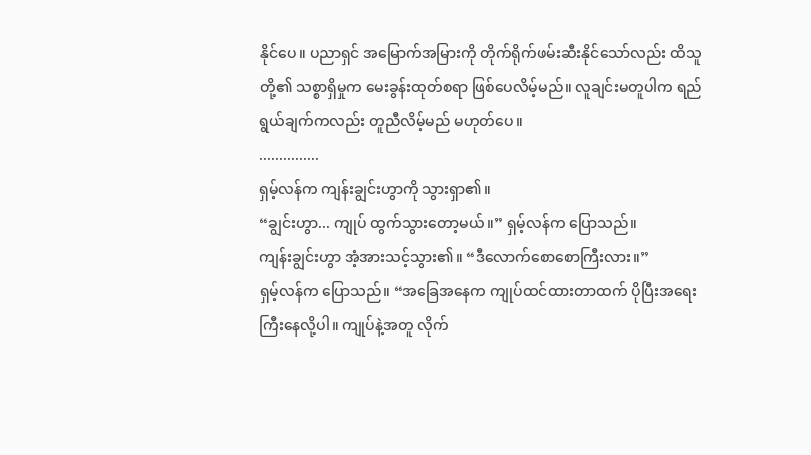နိုင်ပေ။ ပညာရှင် အမြောက်အမြားကို တိုက်ရိုက်ဖမ်းဆီးနိုင်သော်လည်း ထိသူတို့၏ သစ္စာရှိမှုက မေးခွန်းထုတ်စရာ ဖြစ်ပေလိမ့်မည်။ လူချင်းမတူပါက ရည်ရွယ်ချက်ကလည်း တူညီလိမ့်မည် မဟုတ်ပေ။
...............
ရှမ့်လန်က ကျန်းချွင်းဟွာကို သွားရှာ၏။
“ချွင်းဟွာ... ကျုပ် ထွက်သွားတော့မယ်။” ရှမ့်လန်က ပြောသည်။
ကျန်းချွင်းဟွာ အံ့အားသင့်သွား၏။ “ဒီလောက်စောစောကြီးလား။”
ရှမ့်လန်က ပြောသည်။ “အခြေအနေက ကျုပ်ထင်ထားတာထက် ပိုပြီးအရေးကြီးနေလို့ပါ။ ကျုပ်နဲ့အတူ လိုက်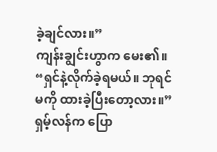ခဲ့ချင်လား။”
ကျန်းချွင်းဟွာက မေး၏။ “ရှင်နဲ့လိုက်ခဲ့ရမယ်။ ဘုရင်မကို ထားခဲ့ပြီးတော့လား။”
ရှမ့်လန်က ပြော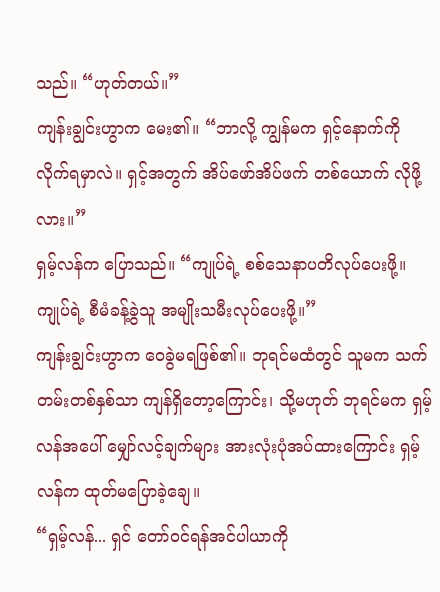သည်။ “ဟုတ်တယ်။”
ကျန်းချွင်းဟွာက မေး၏။ “ဘာလို့ ကျွန်မက ရှင့်နောက်ကို လိုက်ရမှာလဲ။ ရှင့်အတွက် အိပ်ဖော်အိပ်ဖက် တစ်ယောက် လိုဖို့လား။”
ရှမ့်လန်က ပြောသည်။ “ကျုပ်ရဲ့ စစ်သေနာပတိလုပ်ပေးဖို့။ ကျုပ်ရဲ့ စီမံခန့်ခွဲသူ အမျိုးသမီးလုပ်ပေးဖို့။”
ကျန်းချွင်းဟွာက ဝေခွဲမရဖြစ်၏။ ဘုရင်မထံတွင် သူမက သက်တမ်းတစ်နှစ်သာ ကျန်ရှိတော့ကြောင်း၊ သို့မဟုတ် ဘုရင်မက ရှမ့်လန်အပေါ် မျှော်လင့်ချက်များ အားလုံးပုံအပ်ထားကြောင်း ရှမ့်လန်က ထုတ်မပြောခဲ့ချေ။
“ရှမ့်လန်... ရှင် တော်ဝင်ရန်အင်ပါယာကို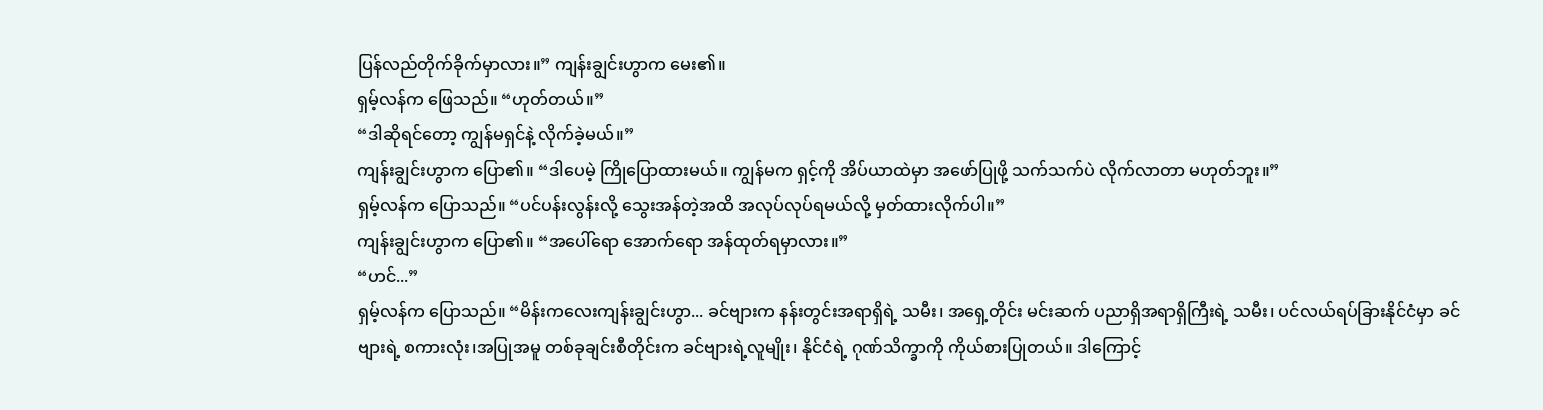ပြန်လည်တိုက်ခိုက်မှာလား။” ကျန်းချွင်းဟွာက မေး၏။
ရှမ့်လန်က ဖြေသည်။ “ဟုတ်တယ်။”
“ဒါဆိုရင်တော့ ကျွန်မရှင်နဲ့ လိုက်ခဲ့မယ်။”
ကျန်းချွင်းဟွာက ပြော၏။ “ဒါပေမဲ့ ကြိုပြောထားမယ်။ ကျွန်မက ရှင့်ကို အိပ်ယာထဲမှာ အဖော်ပြုဖို့ သက်သက်ပဲ လိုက်လာတာ မဟုတ်ဘူး။”
ရှမ့်လန်က ပြောသည်။ “ပင်ပန်းလွန်းလို့ သွေးအန်တဲ့အထိ အလုပ်လုပ်ရမယ်လို့ မှတ်ထားလိုက်ပါ။”
ကျန်းချွင်းဟွာက ပြော၏။ “အပေါ်ရော အောက်ရော အန်ထုတ်ရမှာလား။”
“ဟင်...”
ရှမ့်လန်က ပြောသည်။ “မိန်းကလေးကျန်းချွင်းဟွာ... ခင်ဗျားက နန်းတွင်းအရာရှိရဲ့ သမီး၊ အရှေ့တိုင်း မင်းဆက် ပညာရှိအရာရှိကြီးရဲ့ သမီး၊ ပင်လယ်ရပ်ခြားနိုင်ငံမှာ ခင်ဗျားရဲ့ စကားလုံး၊အပြုအမူ တစ်ခုချင်းစီတိုင်းက ခင်ဗျားရဲ့လူမျိုး၊ နိုင်ငံရဲ့ ဂုဏ်သိက္ခာကို ကိုယ်စားပြုတယ်။ ဒါကြောင့်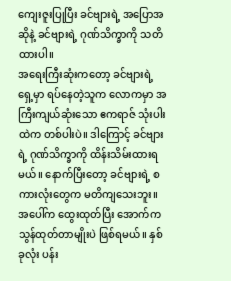ကျေးဇူးပြုပြီး ခင်ဗျားရဲ့ အပြောအဆိုနဲ့ ခင်ဗျားရဲ့ ဂုဏ်သိက္ခာကို သတိထားပါ။
အရေးကြီးဆုံးကတော့ ခင်ဗျားရဲ့ရှေ့မှာ ရပ်နေတဲ့သူက လောကမှာ အကြီးကျယ်ဆုံးသော ဧကရာဇ် သုံးပါးထဲက တစ်ပါးပဲ။ ဒါကြောင့် ခင်ဗျားရဲ့ ဂုဏ်သိက္ခာကို ထိန်းသိမ်းထားရမယ်။ နောက်ပြီးတော့ ခင်ဗျားရဲ့ စကားလုံးတွေက မတိကျသေးဘူး။ အပေါ်က ထွေးထုတ်ပြီး အောက်က သွန်ထုတ်တာမျိုးပဲ ဖြစ်ရမယ်။ နှစ်ခုလုံး ပန်း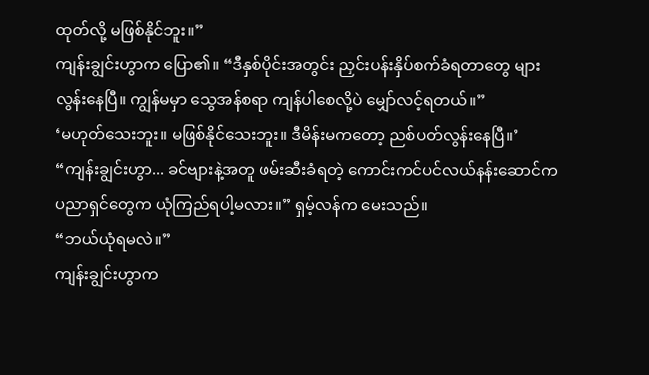ထုတ်လို့ မဖြစ်နိုင်ဘူး။”
ကျန်းချွင်းဟွာက ပြော၏။ “ဒီနှစ်ပိုင်းအတွင်း ညှင်းပန်းနှိပ်စက်ခံရတာတွေ များလွန်းနေပြီ။ ကျွန်မမှာ သွေအန်စရာ ကျန်ပါစေလို့ပဲ မျှော်လင့်ရတယ်။”
‘မဟုတ်သေးဘူး။ မဖြစ်နိုင်သေးဘူး။ ဒီမိန်းမကတော့ ညစ်ပတ်လွန်းနေပြီ။’
“ကျန်းချွင်းဟွာ... ခင်ဗျားနဲ့အတူ ဖမ်းဆီးခံရတဲ့ ကောင်းကင်ပင်လယ်နန်းဆောင်က ပညာရှင်တွေက ယုံကြည်ရပါ့မလား။” ရှမ့်လန်က မေးသည်။
“ဘယ်ယုံရမလဲ။”
ကျန်းချွင်းဟွာက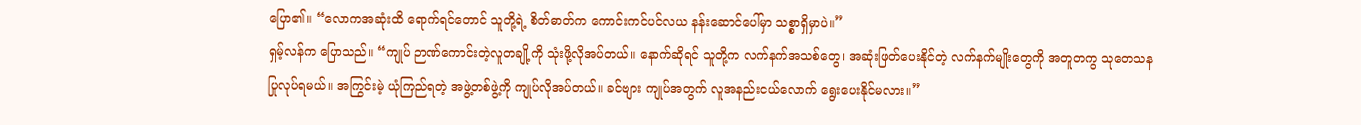ပြော၏။ “လောကအဆုံးထိ ရောက်ရင်တောင် သူတို့ရဲ့ စိတ်ဓာတ်က ကောင်းကင်ပင်လယ နန်းဆောင်ပေါ်မှာ သစ္စာရှိမှာပဲ။”
ရှမ့်လန်က ပြောသည်။ “ကျုပ် ဉာဏ်ကောင်းတဲ့လူတချို့ကို သုံးဖို့လိုအပ်တယ်။ နောက်ဆိုရင် သူတို့က လက်နက်အသစ်တွေ၊ အဆုံးဖြတ်ပေးနိုင်တဲ့ လက်နက်မျိုးတွေကို အတူတကွ သုတေသနပြုလုပ်ရမယ်။ အကြွင်းမဲ့ ယုံကြည်ရတဲ့ အဖွဲ့တစ်ဖွဲ့ကို ကျုပ်လိုအပ်တယ်။ ခင်ဗျား ကျုပ်အတွက် လူအနည်းငယ်လောက် ရွေးပေးနိုင်မလား။”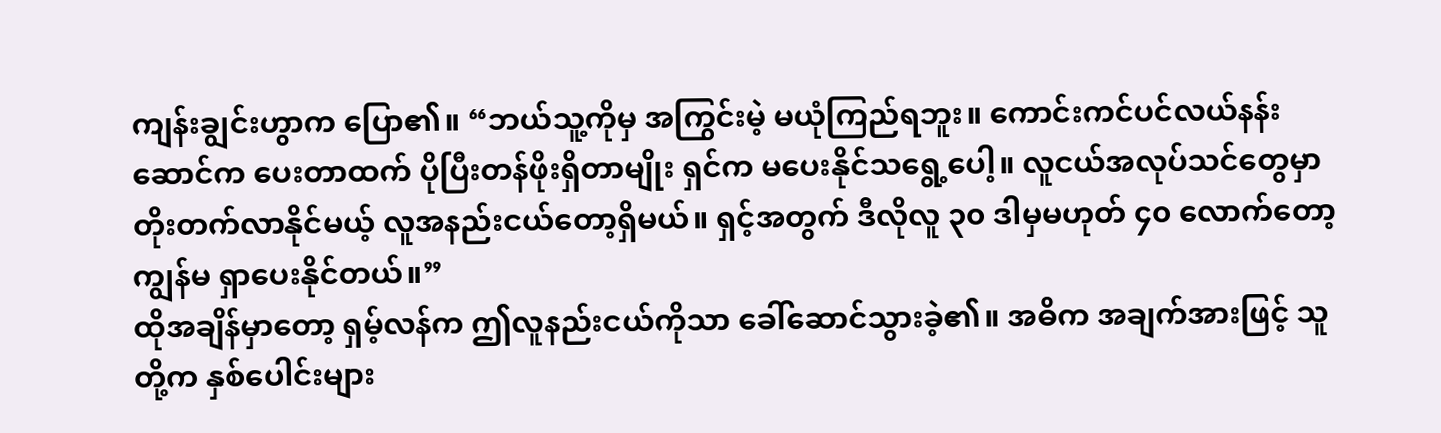ကျန်းချွင်းဟွာက ပြော၏။ “ဘယ်သူ့ကိုမှ အကြွင်းမဲ့ မယုံကြည်ရဘူး။ ကောင်းကင်ပင်လယ်နန်းဆောင်က ပေးတာထက် ပိုပြီးတန်ဖိုးရှိတာမျိုး ရှင်က မပေးနိုင်သရွေ့ပေါ့။ လူငယ်အလုပ်သင်တွေမှာ တိုးတက်လာနိုင်မယ့် လူအနည်းငယ်တော့ရှိမယ်။ ရှင့်အတွက် ဒီလိုလူ ၃၀ ဒါမှမဟုတ် ၄၀ လောက်တော့ ကျွန်မ ရှာပေးနိုင်တယ်။”
ထိုအချိန်မှာတော့ ရှမ့်လန်က ဤလူနည်းငယ်ကိုသာ ခေါ်ဆောင်သွားခဲ့၏။ အဓိက အချက်အားဖြင့် သူတို့က နှစ်ပေါင်းများ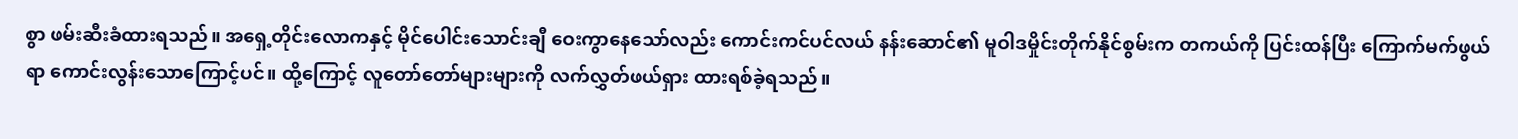စွာ ဖမ်းဆီးခံထားရသည်။ အရှေ့တိုင်းလောကနှင့် မိုင်ပေါင်းသောင်းချီ ဝေးကွာနေသော်လည်း ကောင်းကင်ပင်လယ် နန်းဆောင်၏ မူဝါဒမှိုင်းတိုက်နိုင်စွမ်းက တကယ်ကို ပြင်းထန်ပြီး ကြောက်မက်ဖွယ်ရာ ကောင်းလွန်းသောကြောင့်ပင်။ ထို့ကြောင့် လူတော်တော်များများကို လက်လွှတ်ဖယ်ရှား ထားရစ်ခဲ့ရသည်။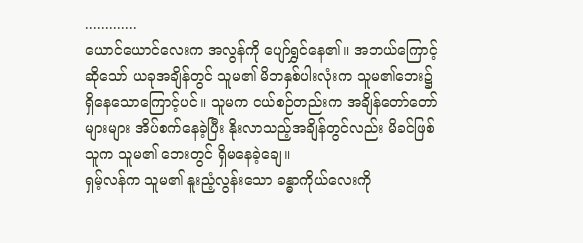.............
ယောင်ယောင်လေးက အလွန်ကို ပျော်ရွှင်နေ၏။ အဘယ်ကြောင့်ဆိုသော် ယခုအချိန်တွင် သူမ၏ မိဘနှစ်ပါးလုံးက သူမ၏ဘေး၌ ရှိနေသောကြောင့်ပင်။ သူမက ငယ်စဉ်တည်းက အချိန်တော်တော်များများ အိပ်စက်နေခဲ့ပြီး နိုးလာသည့်အချိန်တွင်လည်း မိခင်ဖြစ်သူက သူမ၏ ဘေးတွင် ရှိမနေခဲ့ချေ။
ရှမ့်လန်က သူမ၏ နူးညံ့လွန်းသော ခန္ဓာကိုယ်လေးကို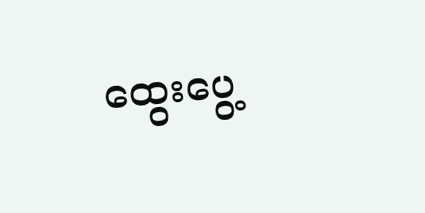ထွေးပွေ့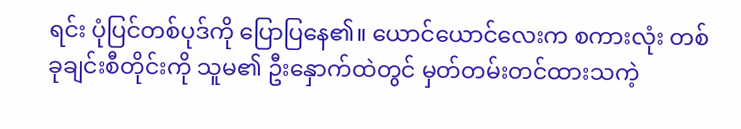ရင်း ပုံပြင်တစ်ပုဒ်ကို ပြောပြနေ၏။ ယောင်ယောင်လေးက စကားလုံး တစ်ခုချင်းစီတိုင်းကို သူမ၏ ဦးနှောက်ထဲတွင် မှတ်တမ်းတင်ထားသကဲ့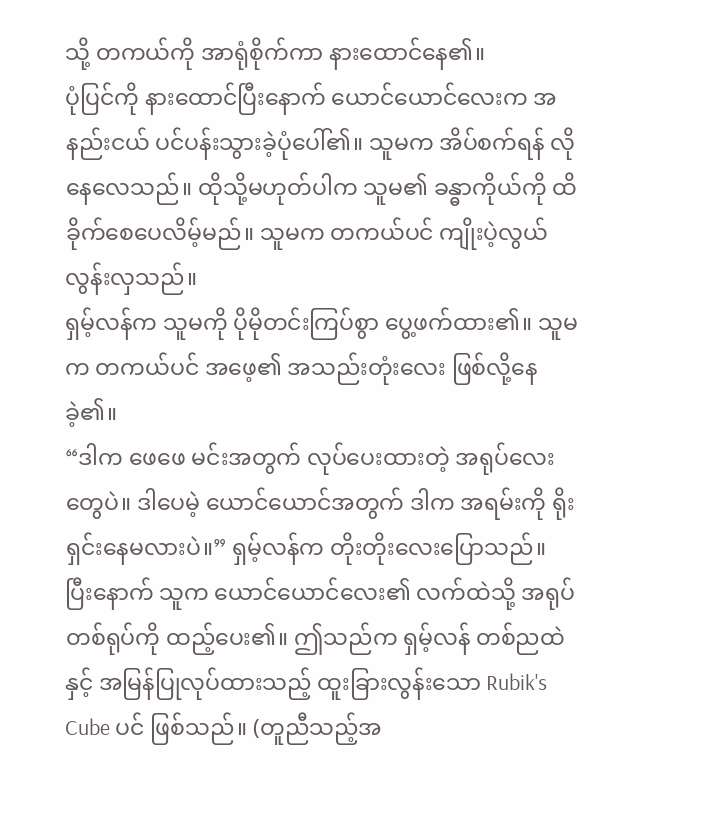သို့ တကယ်ကို အာရုံစိုက်ကာ နားထောင်နေ၏။
ပုံပြင်ကို နားထောင်ပြီးနောက် ယောင်ယောင်လေးက အနည်းငယ် ပင်ပန်းသွားခဲ့ပုံပေါ်၏။ သူမက အိပ်စက်ရန် လိုနေလေသည်။ ထိုသို့မဟုတ်ပါက သူမ၏ ခန္ဓာကိုယ်ကို ထိခိုက်စေပေလိမ့်မည်။ သူမက တကယ်ပင် ကျိုးပဲ့လွယ်လွန်းလှသည်။
ရှမ့်လန်က သူမကို ပိုမိုတင်းကြပ်စွာ ပွေ့ဖက်ထား၏။ သူမက တကယ်ပင် အဖေ့၏ အသည်းတုံးလေး ဖြစ်လို့နေခဲ့၏။
“ဒါက ဖေဖေ မင်းအတွက် လုပ်ပေးထားတဲ့ အရုပ်လေးတွေပဲ။ ဒါပေမဲ့ ယောင်ယောင်အတွက် ဒါက အရမ်းကို ရိုးရှင်းနေမလားပဲ။” ရှမ့်လန်က တိုးတိုးလေးပြောသည်။
ပြီးနောက် သူက ယောင်ယောင်လေး၏ လက်ထဲသို့ အရုပ်တစ်ရုပ်ကို ထည့်ပေး၏။ ဤသည်က ရှမ့်လန် တစ်ညထဲနှင့် အမြန်ပြုလုပ်ထားသည့် ထူးခြားလွန်းသော Rubik's Cube ပင် ဖြစ်သည်။ (တူညီသည့်အ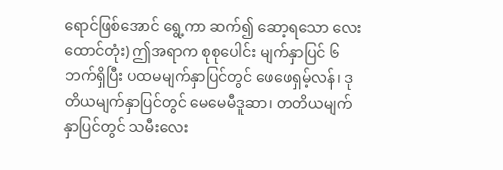ရောင်ဖြစ်အောင် ရွေ့ကာ ဆက်၍ ဆော့ရသော လေးထောင်တုံး) ဤအရာက စုစုပေါင်း မျက်နှာပြင် ၆ ဘက်ရှိပြီး ပထမမျက်နှာပြင်တွင် ဖေဖေရှမ့်လန်၊ ဒုတိယမျက်နှာပြင်တွင် မေမေမီဒူဆာ၊ တတိယမျက်နှာပြင်တွင် သမီးလေး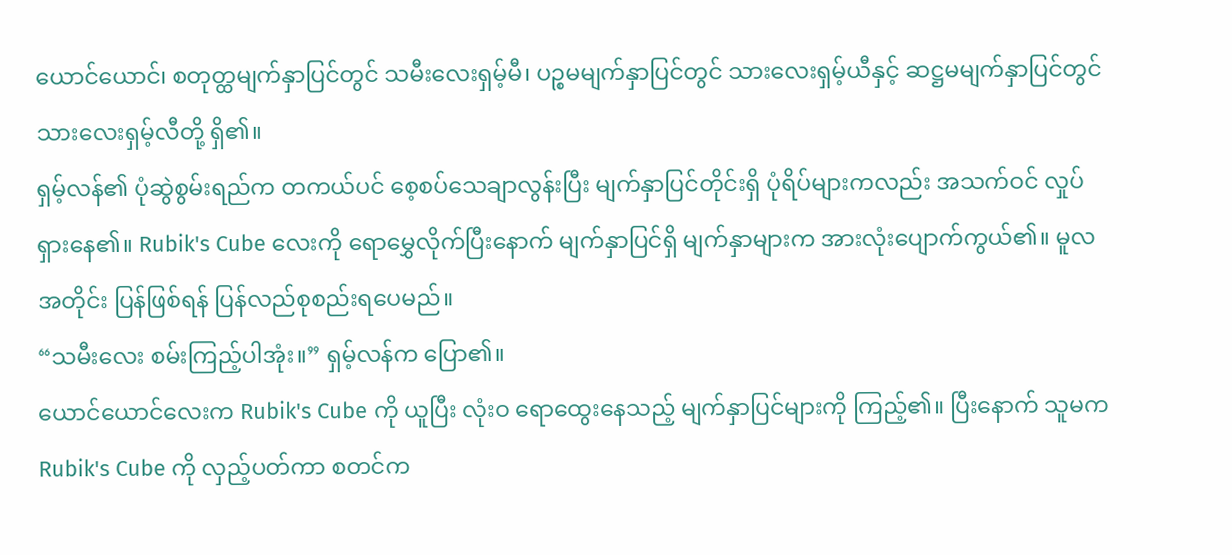ယောင်ယောင်၊ စတုတ္ထမျက်နှာပြင်တွင် သမီးလေးရှမ့်မီ၊ ပဉ္စမမျက်နှာပြင်တွင် သားလေးရှမ့်ယီနှင့် ဆဋ္ဌမမျက်နှာပြင်တွင် သားလေးရှမ့်လီတို့ ရှိ၏။
ရှမ့်လန်၏ ပုံဆွဲစွမ်းရည်က တကယ်ပင် စေ့စပ်သေချာလွန်းပြီး မျက်နှာပြင်တိုင်းရှိ ပုံရိပ်များကလည်း အသက်ဝင် လှုပ်ရှားနေ၏။ Rubik's Cube လေးကို ရောမွှေလိုက်ပြီးနောက် မျက်နှာပြင်ရှိ မျက်နှာများက အားလုံးပျောက်ကွယ်၏။ မူလအတိုင်း ပြန်ဖြစ်ရန် ပြန်လည်စုစည်းရပေမည်။
“သမီးလေး စမ်းကြည့်ပါအုံး။” ရှမ့်လန်က ပြော၏။
ယောင်ယောင်လေးက Rubik's Cube ကို ယူပြီး လုံးဝ ရောထွေးနေသည့် မျက်နှာပြင်များကို ကြည့်၏။ ပြီးနောက် သူမက Rubik's Cube ကို လှည့်ပတ်ကာ စတင်က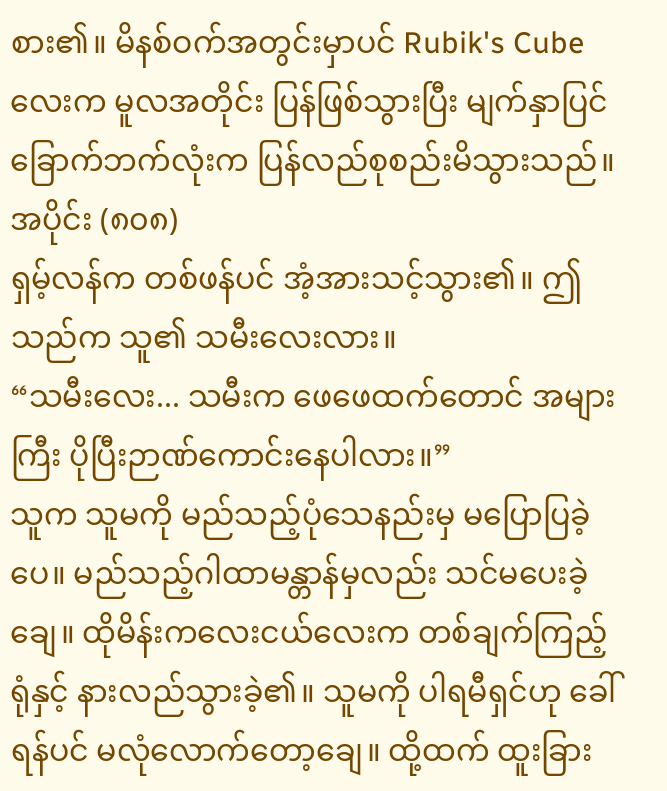စား၏။ မိနစ်ဝက်အတွင်းမှာပင် Rubik's Cube လေးက မူလအတိုင်း ပြန်ဖြစ်သွားပြီး မျက်နှာပြင် ခြောက်ဘက်လုံးက ပြန်လည်စုစည်းမိသွားသည်။
အပိုင်း (၈၀၈)
ရှမ့်လန်က တစ်ဖန်ပင် အံ့အားသင့်သွား၏။ ဤသည်က သူ၏ သမီးလေးလား။
“သမီးလေး... သမီးက ဖေဖေထက်တောင် အများကြီး ပိုပြီးဉာဏ်ကောင်းနေပါလား။”
သူက သူမကို မည်သည့်ပုံသေနည်းမှ မပြောပြခဲ့ပေ။ မည်သည့်ဂါထာမန္တာန်မှလည်း သင်မပေးခဲ့ချေ။ ထိုမိန်းကလေးငယ်လေးက တစ်ချက်ကြည့်ရုံနှင့် နားလည်သွားခဲ့၏။ သူမကို ပါရမီရှင်ဟု ခေါ်ရန်ပင် မလုံလောက်တော့ချေ။ ထို့ထက် ထူးခြား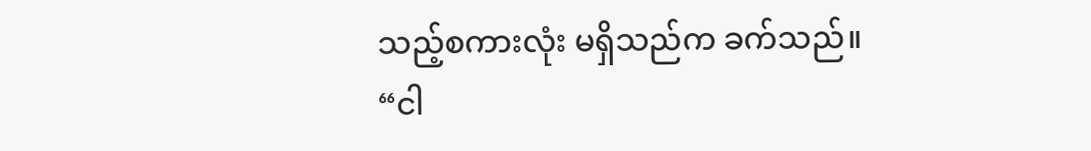သည့်စကားလုံး မရှိသည်က ခက်သည်။
“ငါ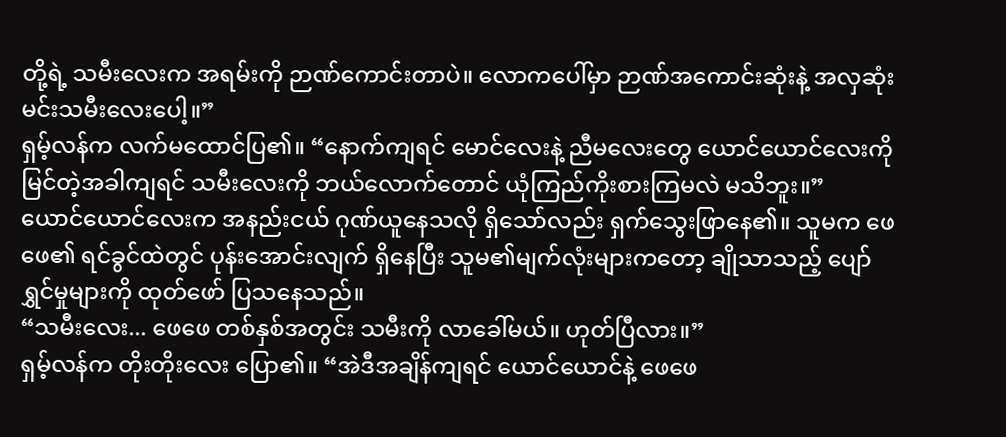တို့ရဲ့ သမီးလေးက အရမ်းကို ဉာဏ်ကောင်းတာပဲ။ လောကပေါ်မှာ ဉာဏ်အကောင်းဆုံးနဲ့ အလှဆုံး မင်းသမီးလေးပေါ့။”
ရှမ့်လန်က လက်မထောင်ပြ၏။ “နောက်ကျရင် မောင်လေးနဲ့ ညီမလေးတွေ ယောင်ယောင်လေးကို မြင်တဲ့အခါကျရင် သမီးလေးကို ဘယ်လောက်တောင် ယုံကြည်ကိုးစားကြမလဲ မသိဘူး။”
ယောင်ယောင်လေးက အနည်းငယ် ဂုဏ်ယူနေသလို ရှိသော်လည်း ရှက်သွေးဖြာနေ၏။ သူမက ဖေဖေ၏ ရင်ခွင်ထဲတွင် ပုန်းအောင်းလျက် ရှိနေပြီး သူမ၏မျက်လုံးများကတော့ ချိုသာသည့် ပျော်ရွှင်မှုများကို ထုတ်ဖော် ပြသနေသည်။
“သမီးလေး... ဖေဖေ တစ်နှစ်အတွင်း သမီးကို လာခေါ်မယ်။ ဟုတ်ပြီလား။”
ရှမ့်လန်က တိုးတိုးလေး ပြော၏။ “အဲဒီအချိန်ကျရင် ယောင်ယောင်နဲ့ ဖေဖေ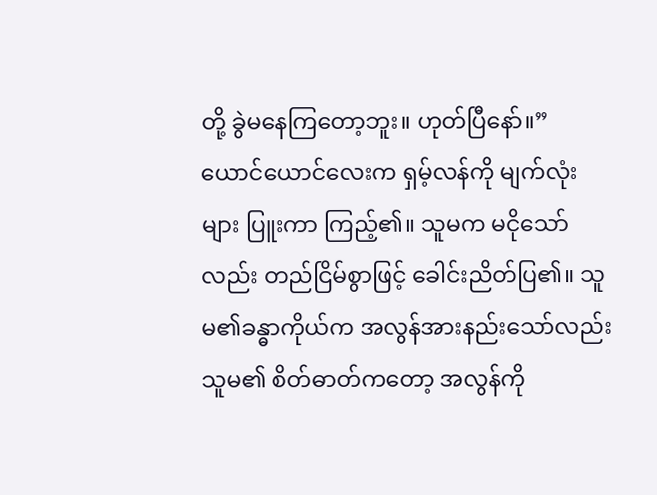တို့ ခွဲမနေကြတော့ဘူး။ ဟုတ်ပြီနော်။”
ယောင်ယောင်လေးက ရှမ့်လန်ကို မျက်လုံးများ ပြူးကာ ကြည့်၏။ သူမက မငိုသော်လည်း တည်ငြိမ်စွာဖြင့် ခေါင်းညိတ်ပြ၏။ သူမ၏ခန္ဓာကိုယ်က အလွန်အားနည်းသော်လည်း သူမ၏ စိတ်ဓာတ်ကတော့ အလွန်ကို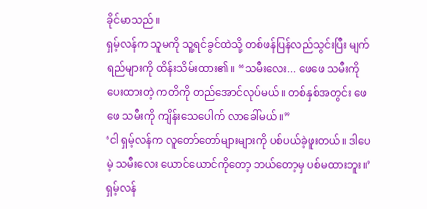ခိုင်မာသည်။
ရှမ့်လန်က သူမကို သူ့ရင်ခွင်ထဲသို့ တစ်ဖန်ပြန်လည်သွင်းပြီး မျက်ရည်များကို ထိန်းသိမ်းထား၏။ “သမီးလေး... ဖေဖေ သမီးကို ပေးထားတဲ့ ကတိကို တည်အောင်လုပ်မယ်။ တစ်နှစ်အတွင်း ဖေဖေ သမီးကို ကျိန်းသေပေါက် လာခေါ်မယ်။”
‘ငါ ရှမ့်လန်က လူတော်တော်များများကို ပစ်ပယ်ခဲ့ဖူးတယ်။ ဒါပေမဲ့ သမီးလေး ယောင်ယောင်ကိုတော့ ဘယ်တော့မှ ပစ်မထားဘူး။’
ရှမ့်လန်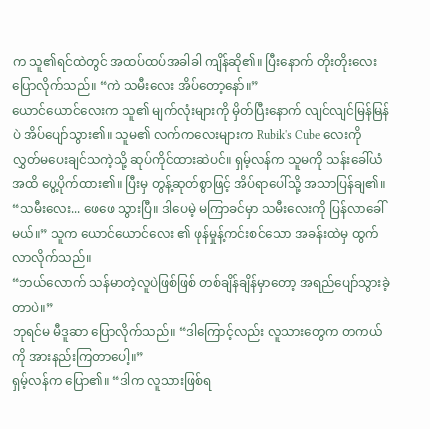က သူ၏ရင်ထဲတွင် အထပ်ထပ်အခါခါ ကျိန်ဆို၏။ ပြီးနောက် တိုးတိုးလေး ပြောလိုက်သည်။ “ကဲ သမီးလေး အိပ်တော့နော်။”
ယောင်ယောင်လေးက သူ၏ မျက်လုံးများကို မှိတ်ပြီးနောက် လျင်လျင်မြန်မြန်ပဲ အိပ်ပျော်သွား၏။ သူမ၏ လက်ကလေးများက Rubik's Cube လေးကို လွှတ်မပေးချင်သကဲ့သို့ ဆုပ်ကိုင်ထားဆဲပင်။ ရှမ့်လန်က သူမကို သန်းခေါ်ယံအထိ ပွေ့ပိုက်ထား၏။ ပြီးမှ တွန့်ဆုတ်စွာဖြင့် အိပ်ရာပေါ်သို့ အသာပြန်ချ၏။
“သမီးလေး... ဖေဖေ သွားပြီ။ ဒါပေမဲ့ မကြာခင်မှာ သမီးလေးကို ပြန်လာခေါ်မယ်။” သူက ယောင်ယောင်လေး ၏ ဖုန်မှုန့်ကင်းစင်သော အခန်းထဲမှ ထွက်လာလိုက်သည်။
“ဘယ်လောက် သန်မာတဲ့လူပဲဖြစ်ဖြစ် တစ်ချိန်ချိန်မှာတော့ အရည်ပျော်သွားခဲ့တာပဲ။”
ဘုရင်မ မီဒူဆာ ပြောလိုက်သည်။ “ဒါကြောင့်လည်း လူသားတွေက တကယ်ကို အားနည်းကြတာပေါ့။”
ရှမ့်လန်က ပြော၏။ “ဒါက လူသားဖြစ်ရ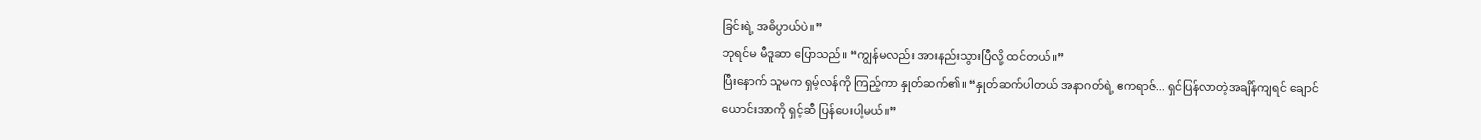ခြင်းရဲ့ အဓိပ္ပာယ်ပဲ။”
ဘုရင်မ မီဒူဆာ ပြောသည်။ “ကျွန်မလည်း အားနည်းသွားပြီလို့ ထင်တယ်။”
ပြီးနောက် သူမက ရှမ့်လန်ကို ကြည့်ကာ နှုတ်ဆက်၏။ “နှုတ်ဆက်ပါတယ် အနာဂတ်ရဲ့ ဧကရာဇ်... ရှင်ပြန်လာတဲ့အချိန်ကျရင် ချောင်ယောင်းအာကို ရှင့်ဆီ ပြန်ပေးပါ့မယ်။”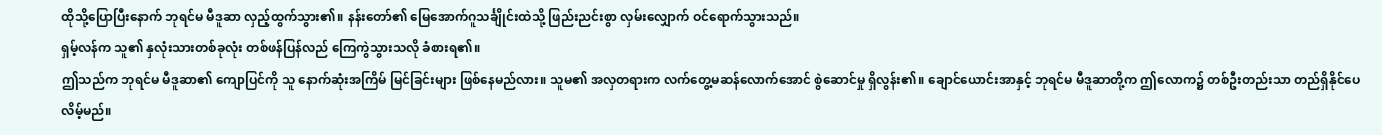ထိုသို့ပြောပြီးနောက် ဘုရင်မ မီဒူဆာ လှည့်ထွက်သွား၏။ နန်းတော်၏ မြေအောက်ဂူသင်္ချိုင်းထဲသို့ ဖြည်းညင်းစွာ လှမ်းလျှောက် ဝင်ရောက်သွားသည်။
ရှမ့်လန်က သူ၏ နှလုံးသားတစ်ခုလုံး တစ်ဖန်ပြန်လည် ကြေကွဲသွားသလို ခံစားရ၏။
ဤသည်က ဘုရင်မ မီဒူဆာ၏ ကျောပြင်ကို သူ နောက်ဆုံးအကြိမ် မြင်ခြင်းများ ဖြစ်နေမည်လား။ သူမ၏ အလှတရားက လက်တွေ့မဆန်လောက်အောင် စွဲဆောင်မှု ရှိလွန်း၏။ ချောင်ယောင်းအာနှင့် ဘုရင်မ မီဒူဆာတို့က ဤလောက၌ တစ်ဦးတည်းသာ တည်ရှိနိုင်ပေလိမ့်မည်။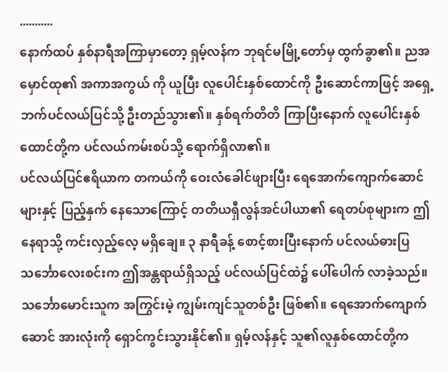...........
နောက်ထပ် နှစ်နာရီအကြာမှာတော့ ရှမ့်လန်က ဘုရင်မမြို့တော်မှ ထွက်ခွာ၏။ ညအမှောင်ထု၏ အကာအကွယ် ကို ယူပြီး လူပေါင်းနှစ်ထောင်ကို ဦးဆောင်ကာဖြင့် အရှေ့ဘက်ပင်လယ်ပြင်သို့ ဦးတည်သွား၏။ နှစ်ရက်တိတိ ကြာပြီးနောက် လူပေါင်းနှစ်ထောင်တို့က ပင်လယ်ကမ်းစပ်သို့ ရောက်ရှိလာ၏။
ပင်လယ်ပြင်ဧရိယာက တကယ်ကို ဝေးလံခေါင်ဖျားပြီး ရေအောက်ကျောက်ဆောင်များနှင့် ပြည့်နှက် နေသောကြောင့် တတိယရှီလွန်အင်ပါယာ၏ ရေတပ်စုများက ဤနေရာသို့ ကင်းလှည့်လေ့ မရှိချေ။ ၃ နာရီခန့် စောင့်စားပြီးနောက် ပင်လယ်ဓားပြသင်္ဘောလေးစင်းက ဤအန္တရာယ်ရှိသည့် ပင်လယ်ပြင်ထဲ၌ ပေါ်ပေါက် လာခဲ့သည်။
သင်္ဘောမောင်းသူက အကြွင်းမဲ့ ကျွမ်းကျင်သူတစ်ဦး ဖြစ်၏။ ရေအောက်ကျောက်ဆောင် အားလုံးကို ရှောင်ကွင်းသွားနိုင်၏။ ရှမ့်လန်နှင့် သူ၏လူနှစ်ထောင်တို့က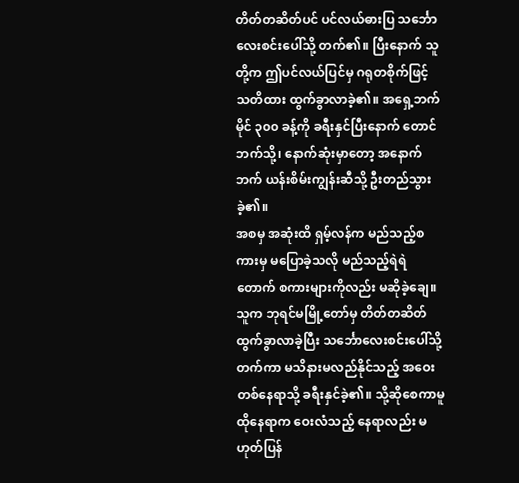တိတ်တဆိတ်ပင် ပင်လယ်ဓားပြ သင်္ဘော လေးစင်းပေါ်သို့ တက်၏။ ပြီးနောက် သူတို့က ဤပင်လယ်ပြင်မှ ဂရုတစိုက်ဖြင့် သတိထား ထွက်ခွာလာခဲ့၏။ အရှေ့ဘက်မိုင် ၃၀၀ ခန့်ကို ခရီးနှင်ပြီးနောက် တောင်ဘက်သို့၊ နောက်ဆုံးမှာတော့ အနောက်ဘက် ယန်းစိမ်းကျွန်းဆီသို့ ဦးတည်သွားခဲ့၏။
အစမှ အဆုံးထိ ရှမ့်လန်က မည်သည့်စကားမှ မပြောခဲ့သလို မည်သည့်ရဲရဲတောက် စကားများကိုလည်း မဆိုခဲ့ချေ။ သူက ဘုရင်မမြို့တော်မှ တိတ်တဆိတ် ထွက်ခွာလာခဲ့ပြီး သင်္ဘောလေးစင်းပေါ်သို့ တက်ကာ မသိနားမလည်နိုင်သည့် အဝေးတစ်နေရာသို့ ခရီးနှင်ခဲ့၏။ သို့ဆိုစေကာမူ ထိုနေရာက ဝေးလံသည့် နေရာလည်း မဟုတ်ပြန်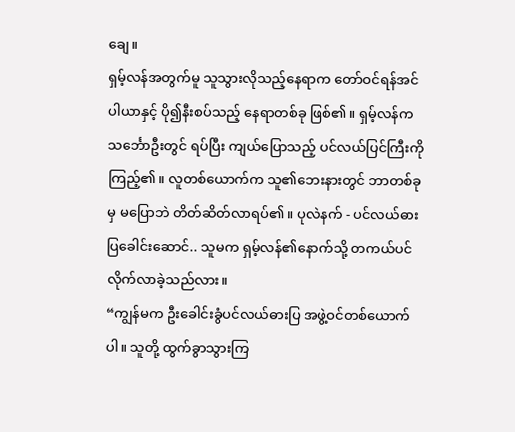ချေ။
ရှမ့်လန်အတွက်မူ သူသွားလိုသည့်နေရာက တော်ဝင်ရန်အင်ပါယာနှင့် ပို၍နီးစပ်သည့် နေရာတစ်ခု ဖြစ်၏။ ရှမ့်လန်က သင်္ဘောဦးတွင် ရပ်ပြီး ကျယ်ပြောသည့် ပင်လယ်ပြင်ကြီးကို ကြည့်၏။ လူတစ်ယောက်က သူ၏ဘေးနားတွင် ဘာတစ်ခုမှ မပြောဘဲ တိတ်ဆိတ်လာရပ်၏။ ပုလဲနက် - ပင်လယ်ဓားပြခေါင်းဆောင်.. သူမက ရှမ့်လန်၏နောက်သို့ တကယ်ပင် လိုက်လာခဲ့သည်လား။
“ကျွန်မက ဦးခေါင်းခွံပင်လယ်ဓားပြ အဖွဲ့ဝင်တစ်ယောက်ပါ။ သူတို့ ထွက်ခွာသွားကြ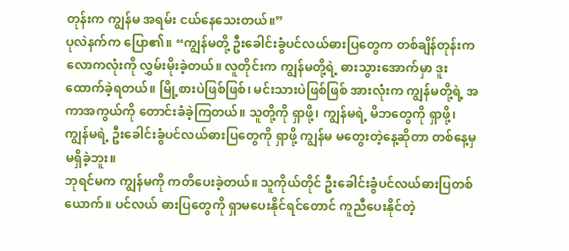တုန်းက ကျွန်မ အရမ်း ငယ်နေသေးတယ်။”
ပုလဲနက်က ပြော၏။ “ကျွန်မတို့ ဦးခေါင်းခွံပင်လယ်ဓားပြတွေက တစ်ချိန်တုန်းက လောကလုံးကို လွှမ်းမိုးခဲ့တယ်။ လူတိုင်းက ကျွန်မတို့ရဲ့ ဓားသွားအောက်မှာ ဒူးထောက်ခဲ့ရတယ်။ မြို့စားပဲဖြစ်ဖြစ်၊ မင်းသားပဲဖြစ်ဖြစ် အားလုံးက ကျွန်မတို့ရဲ့ အကာအကွယ်ကို တောင်းခံခဲ့ကြတယ်။ သူတို့ကို ရှာဖို့၊ ကျွန်မရဲ့ မိဘတွေကို ရှာဖို့၊ ကျွန်မရဲ့ ဦးခေါင်းခွံပင်လယ်ဓားပြတွေကို ရှာဖို့ ကျွန်မ မတွေးတဲ့နေ့ဆိုတာ တစ်နေ့မှ မရှိခဲ့ဘူး။
ဘုရင်မက ကျွန်မကို ကတိပေးခဲ့တယ်။ သူကိုယ်တိုင် ဦးခေါင်းခွံပင်လယ်ဓားပြတစ်ယောက်။ ပင်လယ် ဓားပြတွေကို ရှာမပေးနိုင်ရင်တောင် ကူညီပေးနိုင်တဲ့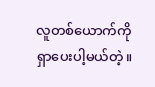လူတစ်ယောက်ကို ရှာပေးပါ့မယ်တဲ့။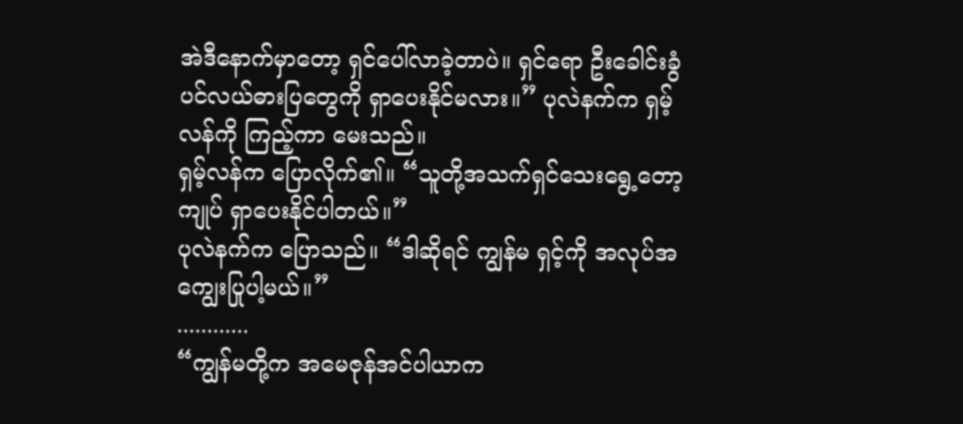အဲဒီနောက်မှာတော့ ရှင်ပေါ်လာခဲ့တာပဲ။ ရှင်ရော ဦးခေါင်းခွံပင်လယ်ဓားပြတွေကို ရှာပေးနိုင်မလား။” ပုလဲနက်က ရှမ့်လန်ကို ကြည့်ကာ မေးသည်။
ရှမ့်လန်က ပြောလိုက်၏။ “သူတို့အသက်ရှင်သေးရွေ့တော့ ကျုပ် ရှာပေးနိုင်ပါတယ်။”
ပုလဲနက်က ပြောသည်။ “ဒါဆိုရင် ကျွန်မ ရှင့်ကို အလုပ်အကျွေးပြုပါ့မယ်။”
............
“ကျွန်မတို့က အမေဇုန်အင်ပါယာက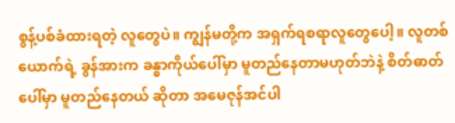စွန့်ပစ်ခံထားရတဲ့ လူတွေပဲ။ ကျွန်မတို့က အရှက်ရစရာလူတွေပေါ့။ လူတစ်ယောက်ရဲ့ ခွန်အားက ခန္ဓာကိုယ်ပေါ်မှာ မူတည်နေတာမဟုတ်ဘဲနဲ့ စိတ်ဓာတ်ပေါ်မှာ မူတည်နေတယ် ဆိုတာ အမေဇုန်အင်ပါ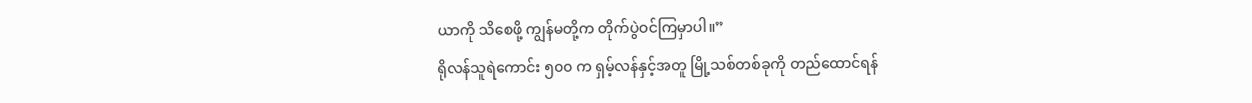ယာကို သိစေဖို့ ကျွန်မတို့က တိုက်ပွဲဝင်ကြမှာပါ။”
ရိုလန်သူရဲကောင်း ၅၀၀ က ရှမ့်လန်နှင့်အတူ မြို့သစ်တစ်ခုကို တည်ထောင်ရန်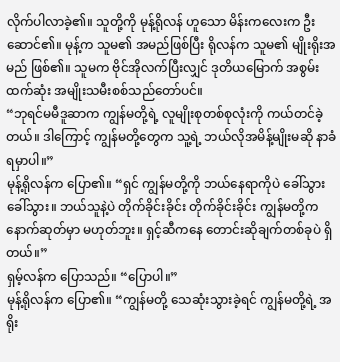လိုက်ပါလာခဲ့၏။ သူတို့ကို မုန့်ရိုလန် ဟူသော မိန်းကလေးက ဦးဆောင်၏။ မုန့်က သူမ၏ အမည်ဖြစ်ပြီး ရိုလန်က သူမ၏ မျိုးရိုးအမည် ဖြစ်၏။ သူမက ဗိုင်အိုလက်ပြီးလျှင် ဒုတိယမြောက် အစွမ်းထက်ဆုံး အမျိုးသမီးစစ်သည်တော်ပင်။
“ဘုရင်မမီဒူဆာက ကျွန်မတို့ရဲ့ လူမျိုးစုတစ်စုလုံးကို ကယ်တင်ခဲ့တယ်။ ဒါကြောင့် ကျွန်မတို့တွေက သူ့ရဲ့ ဘယ်လိုအမိန့်မျိုးမဆို နာခံရမှာပါ။”
မုန့်ရိုလန်က ပြော၏။ “ရှင် ကျွန်မတို့ကို ဘယ်နေရာကိုပဲ ခေါ်သွား ခေါ်သွား။ ဘယ်သူနဲ့ပဲ တိုက်ခိုင်းခိုင်း တိုက်ခိုင်းခိုင်း ကျွန်မတို့က နောက်ဆုတ်မှာ မဟုတ်ဘူး။ ရှင့်ဆီကနေ တောင်းဆိုချက်တစ်ခုပဲ ရှိတယ်။”
ရှမ့်လန်က ပြောသည်။ “ပြောပါ။”
မုန့်ရိုလန်က ပြော၏။ “ကျွန်မတို့ သေဆုံးသွားခဲ့ရင် ကျွန်မတို့ရဲ့ အရိုး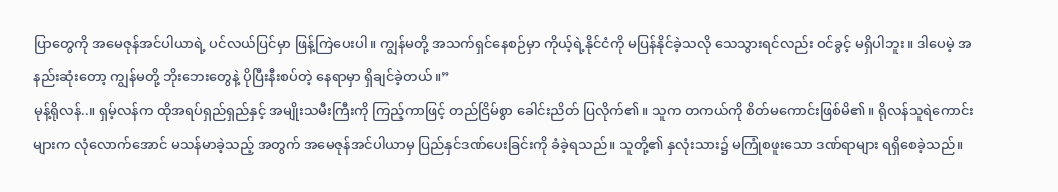ပြာတွေကို အမေဇုန်အင်ပါယာရဲ့ ပင်လယ်ပြင်မှာ ဖြန့်ကြဲပေးပါ။ ကျွန်မတို့ အသက်ရှင်နေစဉ်မှာ ကိုယ့်ရဲ့နိုင်ငံကို မပြန်နိုင်ခဲ့သလို သေသွားရင်လည်း ဝင်ခွင့် မရှိပါဘူး။ ဒါပေမဲ့ အနည်းဆုံးတော့ ကျွန်မတို့ ဘိုးဘေးတွေနဲ့ ပိုပြီးနီးစပ်တဲ့ နေရာမှာ ရှိချင်ခဲ့တယ်။”
မုန့်ရိုလန်..။ ရှမ့်လန်က ထိုအရပ်ရှည်ရှည်နှင့် အမျိုးသမီးကြီးကို ကြည့်ကာဖြင့် တည်ငြိမ်စွာ ခေါင်းညိတ် ပြလိုက်၏။ သူက တကယ်ကို စိတ်မကောင်းဖြစ်မိ၏။ ရိုလန်သူရဲကောင်းများက လုံလောက်အောင် မသန်မာခဲ့သည့် အတွက် အမေဇုန်အင်ပါယာမှ ပြည်နှင်ဒဏ်ပေးခြင်းကို ခံခဲ့ရသည်။ သူတို့၏ နှလုံးသား၌ မကြုံစဖူးသော ဒဏ်ရာများ ရရှိစေခဲ့သည်။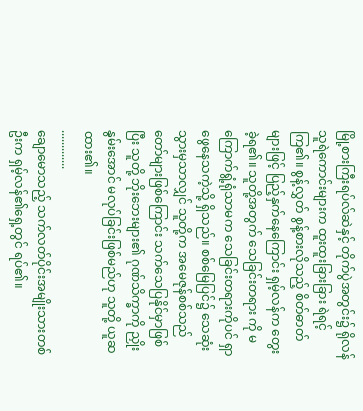မြို့စားကြီးရပ်လ်ဆဲနှင့် တိုက်ပွဲအတွင်း၌ ရိုလန်သူရဲကောင်းများက ထူးထူးခြားခြား ရဲရင့်ကြ၏။ စွန့်လွှတ် စွန့်စားလိုသည့် စိတ်ဓာတ်များဖြင့် ပြည့်နှက်နေကြောင်း ရှမ့်လန်က တွေးခဲ့ရ၏။ သူတို့အတွက် သေခြင်းတရား ကို မကြောက်ရွံ့ရုံသာမက သေခြင်းတရားကိုပင် ရှာဖွေနေသကဲ့သို့ ရှိသည်။ စစ်မြေပြင်၌ သေဆုံးသွားမှသာလျှင် သူတို့က အမေဇုန်စစ်သည်တော်များဖြစ်ကြောင်း သက်သေပြနိုင်မှာဖြစ်ပြီး သူတို့ ဘိုးဘေးများ၏ ဂုဏ်သိက္ခာကို ညှိုးနွမ်းအောင် မလုပ်ခြင်းဖြစ်မည်ဟု သူတို့ ယူဆထား၏။
.............
ချောမောသည့် သက်လတ်ပိုင်းအမျိုးသားတစ်ဦးက ရှမ့်လန်၏ရှေ့တွင် ရပ်၏။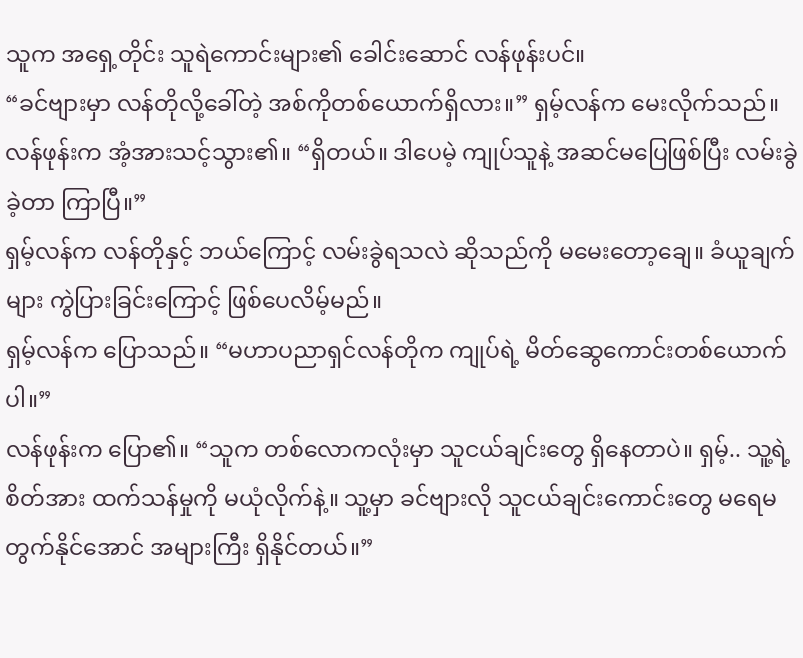သူက အရှေ့တိုင်း သူရဲကောင်းများ၏ ခေါင်းဆောင် လန်ဖုန်းပင်။
“ခင်ဗျားမှာ လန်တိုလို့ခေါ်တဲ့ အစ်ကိုတစ်ယောက်ရှိလား။” ရှမ့်လန်က မေးလိုက်သည်။
လန်ဖုန်းက အံ့အားသင့်သွား၏။ “ရှိတယ်။ ဒါပေမဲ့ ကျုပ်သူနဲ့ အဆင်မပြေဖြစ်ပြီး လမ်းခွဲခဲ့တာ ကြာပြီ။”
ရှမ့်လန်က လန်တိုနှင့် ဘယ်ကြောင့် လမ်းခွဲရသလဲ ဆိုသည်ကို မမေးတော့ချေ။ ခံယူချက်များ ကွဲပြားခြင်းကြောင့် ဖြစ်ပေလိမ့်မည်။
ရှမ့်လန်က ပြောသည်။ “မဟာပညာရှင်လန်တိုက ကျုပ်ရဲ့ မိတ်ဆွေကောင်းတစ်ယောက်ပါ။”
လန်ဖုန်းက ပြော၏။ “သူက တစ်လောကလုံးမှာ သူငယ်ချင်းတွေ ရှိနေတာပဲ။ ရှမ့်.. သူ့ရဲ့ စိတ်အား ထက်သန်မှုကို မယုံလိုက်နဲ့။ သူ့မှာ ခင်ဗျားလို သူငယ်ချင်းကောင်းတွေ မရေမတွက်နိုင်အောင် အများကြီး ရှိနိုင်တယ်။”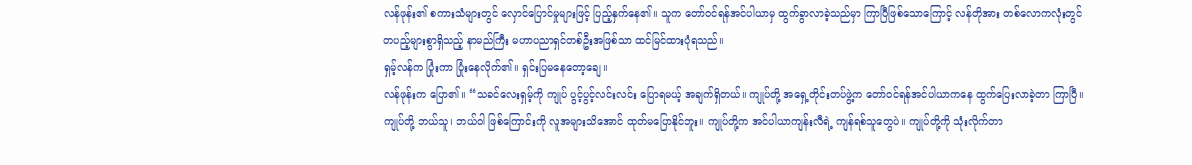လန်ဖုန်း၏ စကားသံများတွင် လှောင်ပြောင်မှုများဖြင့် ပြည့်နှက်နေ၏။ သူက တော်ဝင်ရန်အင်ပါယာမှ ထွက်ခွာလာခဲ့သည်မှာ ကြာပြီဖြစ်သောကြောင့် လန်တိုအား တစ်လောကလုံးတွင် တပည့်များစွာရှိသည့် နာမည်ကြီး မဟာပညာရှင်တစ်ဦးအဖြစ်သာ ထင်မြင်ထားပုံရသည်။
ရှမ့်လန်က ပြုံးကာ ပြုံးနေလိုက်၏။ ရှင်းပြမနေတော့ချေ။
လန်ဖုန်းက ပြော၏။ “သခင်လေးရှမ့်ကို ကျုပ် ပွင့်ပွင့်လင်းလင်း ပြောရမယ့် အချက်ရှိတယ်။ ကျုပ်တို့ အရှေ့တိုင်းတပ်ဖွဲ့က တော်ဝင်ရန်အင်ပါယာကနေ ထွက်ပြေးလာခဲ့တာ ကြာပြီ။ ကျုပ်တို့ ဘယ်သူ၊ ဘယ်ဝါ ဖြစ်ကြောင်းကို လူအများသိအောင် ထုတ်မပြောနိုင်ဘူး။ ကျုပ်တို့က အင်ပါယာကျန်းလီရဲ့ ကျန်ရစ်သူတွေပဲ။ ကျုပ်တို့ကို သုံးလိုက်တာ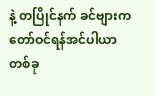နဲ့ တပြိုင်နက် ခင်ဗျားက တော်ဝင်ရန်အင်ပါယာ တစ်ခု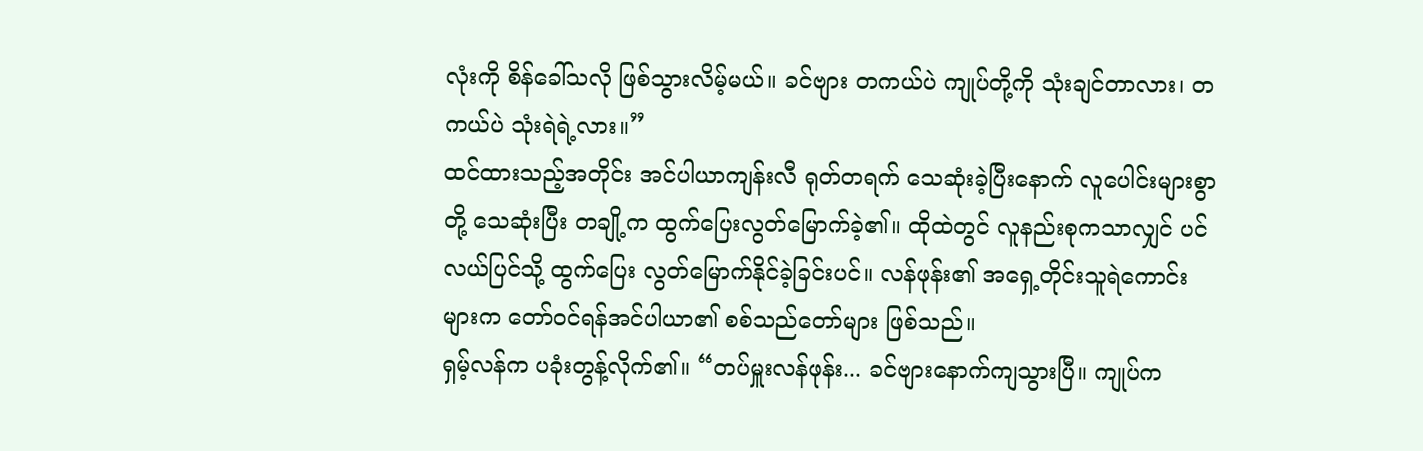လုံးကို စိန်ခေါ်သလို ဖြစ်သွားလိမ့်မယ်။ ခင်ဗျား တကယ်ပဲ ကျုပ်တို့ကို သုံးချင်တာလား၊ တကယ်ပဲ သုံးရဲရဲ့လား။”
ထင်ထားသည့်အတိုင်း အင်ပါယာကျန်းလီ ရုတ်တရက် သေဆုံးခဲ့ပြီးနောက် လူပေါင်းများစွာတို့ သေဆုံးပြီး တချို့က ထွက်ပြေးလွတ်မြောက်ခဲ့၏။ ထိုထဲတွင် လူနည်းစုကသာလျှင် ပင်လယ်ပြင်သို့ ထွက်ပြေး လွတ်မြောက်နိုင်ခဲ့ခြင်းပင်။ လန်ဖုန်း၏ အရှေ့တိုင်းသူရဲကောင်းများက တော်ဝင်ရန်အင်ပါယာ၏ စစ်သည်တော်များ ဖြစ်သည်။
ရှမ့်လန်က ပခုံးတွန့်လိုက်၏။ “တပ်မှူးလန်ဖုန်း... ခင်ဗျားနောက်ကျသွားပြီ။ ကျုပ်က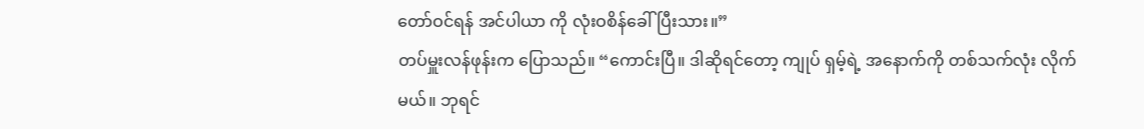တော်ဝင်ရန် အင်ပါယာ ကို လုံးဝစိန်ခေါ်ပြီးသား။”
တပ်မှူးလန်ဖုန်းက ပြောသည်။ “ကောင်းပြီ။ ဒါဆိုရင်တော့ ကျုပ် ရှမ့်ရဲ့ အနောက်ကို တစ်သက်လုံး လိုက်မယ်။ ဘုရင်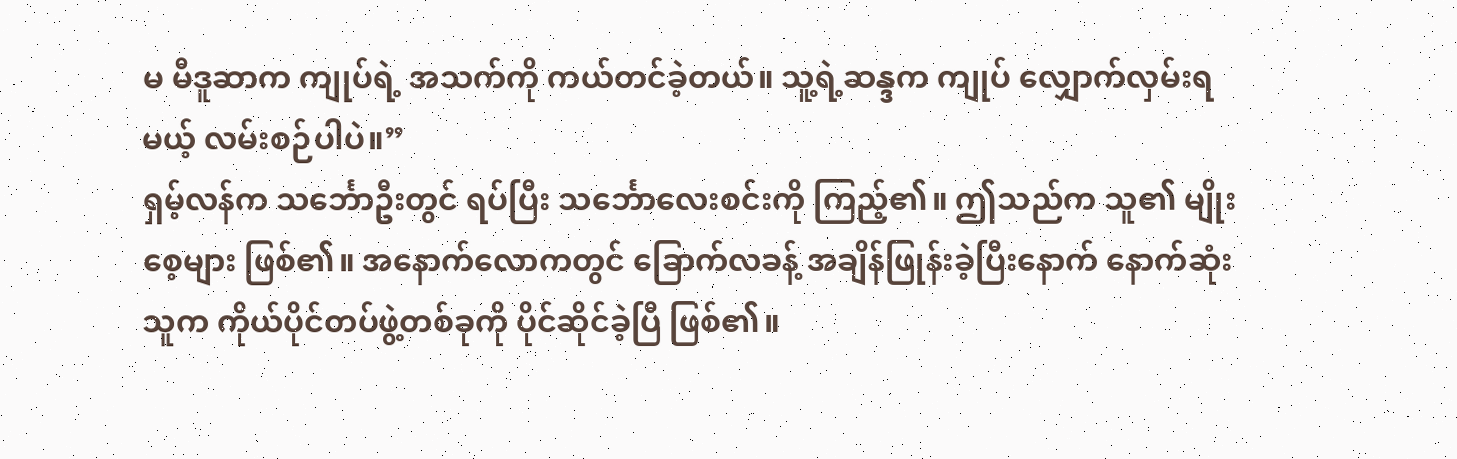မ မီဒူဆာက ကျုပ်ရဲ့ အသက်ကို ကယ်တင်ခဲ့တယ်။ သူ့ရဲ့ဆန္ဒက ကျုပ် လျှောက်လှမ်းရမယ့် လမ်းစဉ်ပါပဲ။”
ရှမ့်လန်က သင်္ဘောဦးတွင် ရပ်ပြီး သင်္ဘောလေးစင်းကို ကြည့်၏။ ဤသည်က သူ၏ မျိုးစေ့များ ဖြစ်၏။ အနောက်လောကတွင် ခြောက်လခန့် အချိန်ဖြုန်းခဲ့ပြီးနောက် နောက်ဆုံး သူက ကိုယ်ပိုင်တပ်ဖွဲ့တစ်ခုကို ပိုင်ဆိုင်ခဲ့ပြီ ဖြစ်၏။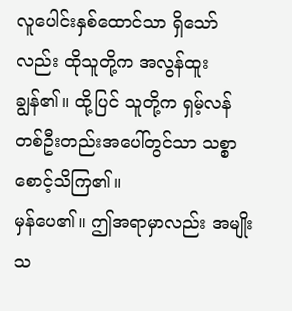လူပေါင်းနှစ်ထောင်သာ ရှိသော်လည်း ထိုသူတို့က အလွန်ထူးချွန်၏။ ထို့ပြင် သူတို့က ရှမ့်လန်တစ်ဦးတည်းအပေါ်တွင်သာ သစ္စာစောင့်သိကြ၏။
မှန်ပေ၏။ ဤအရာမှာလည်း အမျိုးသ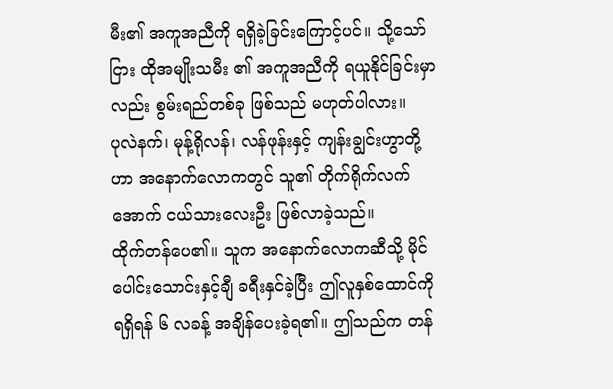မီး၏ အကူအညီကို ရရှိခဲ့ခြင်းကြောင့်ပင်။ သို့သော်ငြား ထိုအမျိုးသမီး ၏ အကူအညီကို ရယူနိုင်ခြင်းမှာလည်း စွမ်းရည်တစ်ခု ဖြစ်သည် မဟုတ်ပါလား။
ပုလဲနက်၊ မုန့်ရိုလန်၊ လန်ဖုန်းနှင့် ကျန်းချွင်းဟွာတို့ဟာ အနောက်လောကတွင် သူ၏ တိုက်ရိုက်လက်အောက် ငယ်သားလေးဦး ဖြစ်လာခဲ့သည်။
ထိုက်တန်ပေ၏။ သူက အနောက်လောကဆီသို့ မိုင်ပေါင်းသောင်းနှင့်ချီ ခရီးနှင်ခဲ့ပြီး ဤလူနှစ်ထောင်ကို ရရှိရန် ၆ လခန့် အချိန်ပေးခဲ့ရ၏။ ဤသည်က တန်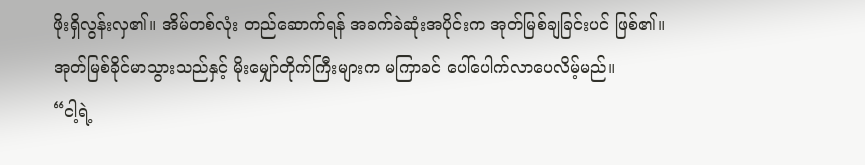ဖိုးရှိလွန်းလှ၏။ အိမ်တစ်လုံး တည်ဆောက်ရန် အခက်ခဲဆုံးအပိုင်းက အုတ်မြစ်ချခြင်းပင် ဖြစ်၏။ အုတ်မြစ်ခိုင်မာသွားသည်နှင့် မိုးမျှော်တိုက်ကြီးများက မကြာခင် ပေါ်ပေါက်လာပေလိမ့်မည်။
“ငါ့ရဲ့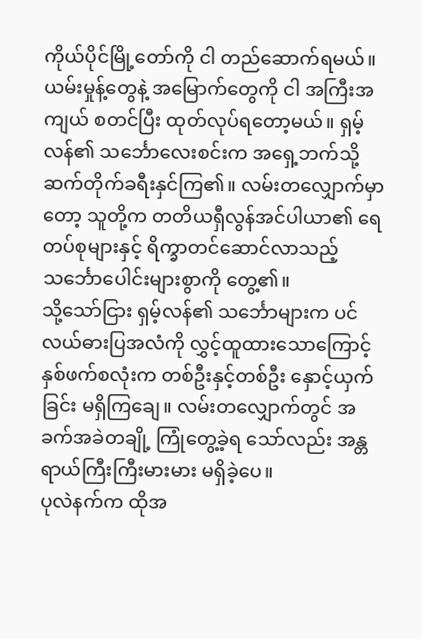ကိုယ်ပိုင်မြို့တော်ကို ငါ တည်ဆောက်ရမယ်။ ယမ်းမှုန့်တွေနဲ့ အမြောက်တွေကို ငါ အကြီးအကျယ် စတင်ပြီး ထုတ်လုပ်ရတော့မယ်။ ရှမ့်လန်၏ သင်္ဘောလေးစင်းက အရှေ့ဘက်သို့ ဆက်တိုက်ခရီးနှင်ကြ၏။ လမ်းတလျှောက်မှာတော့ သူတို့က တတိယရှီလွန်အင်ပါယာ၏ ရေတပ်စုများနှင့် ရိက္ခာတင်ဆောင်လာသည့် သင်္ဘောပေါင်းများစွာကို တွေ့၏။
သို့သော်ငြား ရှမ့်လန်၏ သင်္ဘောများက ပင်လယ်ဓားပြအလံကို လွှင့်ထူထားသောကြောင့် နှစ်ဖက်စလုံးက တစ်ဦးနှင့်တစ်ဦး နှောင့်ယှက်ခြင်း မရှိကြချေ။ လမ်းတလျှောက်တွင် အခက်အခဲတချို့ ကြုံတွေ့ခဲ့ရ သော်လည်း အန္တရာယ်ကြီးကြီးမားမား မရှိခဲ့ပေ။
ပုလဲနက်က ထိုအ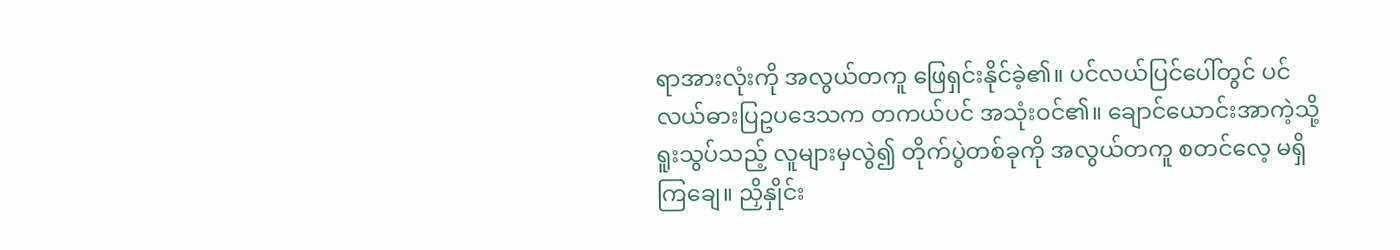ရာအားလုံးကို အလွယ်တကူ ဖြေရှင်းနိုင်ခဲ့၏။ ပင်လယ်ပြင်ပေါ်တွင် ပင်လယ်ဓားပြဥပဒေသက တကယ်ပင် အသုံးဝင်၏။ ချောင်ယောင်းအာကဲ့သို့ ရူးသွပ်သည့် လူများမှလွဲ၍ တိုက်ပွဲတစ်ခုကို အလွယ်တကူ စတင်လေ့ မရှိကြချေ။ ညှိနှိုင်း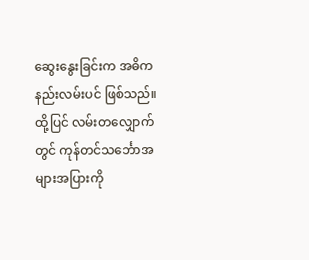ဆွေးနွေးခြင်းက အဓိက နည်းလမ်းပင် ဖြစ်သည်။
ထို့ပြင် လမ်းတလျှောက်တွင် ကုန်တင်သင်္ဘောအများအပြားကို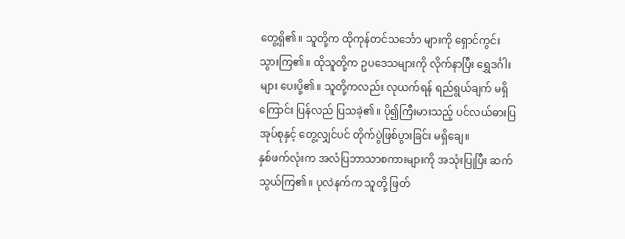တွေ့ရှိ၏။ သူတို့က ထိုကုန်တင်သင်္ဘော များကို ရှောင်ကွင်းသွားကြ၏။ ထိုသူတို့က ဥပဒေသများကို လိုက်နာပြီး ရွှေဒင်္ဂါးများ ပေးပို့၏။ သူတို့ကလည်း လုယက်ရန် ရည်ရွယ်ချက် မရှိကြောင်း ပြန်လည် ပြသခဲ့၏။ ပို၍ကြီးမားသည့် ပင်လယ်ဓားပြအုပ်စုနှင့် တွေ့လျှင်ပင် တိုက်ပွဲဖြစ်ပွားခြင်း မရှိချေ။
နှစ်ဖက်လုံးက အလံပြဘာသာစကားများကို အသုံးပြုပြီး ဆက်သွယ်ကြ၏။ ပုလဲနက်က သူတို့ ဖြတ်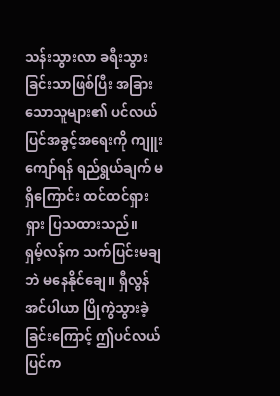သန်းသွားလာ ခရီးသွားခြင်းသာဖြစ်ပြီး အခြားသောသူများ၏ ပင်လယ်ပြင်အခွင့်အရေးကို ကျူးကျော်ရန် ရည်ရွယ်ချက် မရှိကြောင်း ထင်ထင်ရှားရှား ပြသထားသည်။
ရှမ့်လန်က သက်ပြင်းမချဘဲ မနေနိုင်ချေ။ ရှီလွန်အင်ပါယာ ပြိုကွဲသွားခဲ့ခြင်းကြောင့် ဤပင်လယ်ပြင်က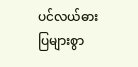ပင်လယ်ဓားပြများစွာ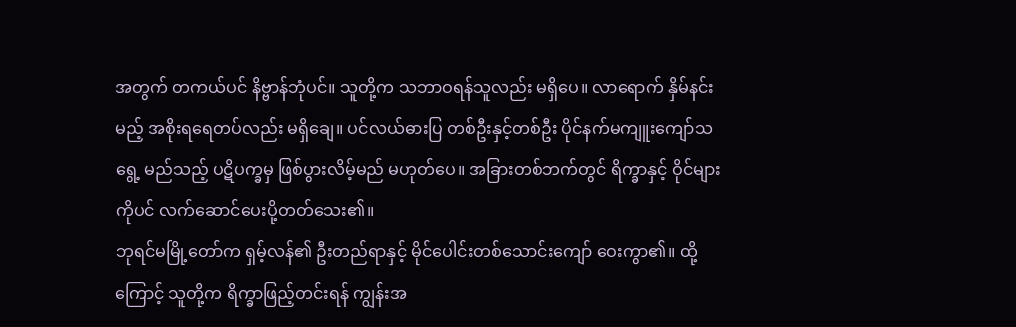အတွက် တကယ်ပင် နိဗ္ဗာန်ဘုံပင်။ သူတို့က သဘာဝရန်သူလည်း မရှိပေ။ လာရောက် နှိမ်နင်းမည့် အစိုးရရေတပ်လည်း မရှိချေ။ ပင်လယ်ဓားပြ တစ်ဦးနှင့်တစ်ဦး ပိုင်နက်မကျူးကျော်သရွေ့ မည်သည့် ပဋိပက္ခမှ ဖြစ်ပွားလိမ့်မည် မဟုတ်ပေ။ အခြားတစ်ဘက်တွင် ရိက္ခာနှင့် ဝိုင်များကိုပင် လက်ဆောင်ပေးပို့တတ်သေး၏။
ဘုရင်မမြို့တော်က ရှမ့်လန်၏ ဦးတည်ရာနှင့် မိုင်ပေါင်းတစ်သောင်းကျော် ဝေးကွာ၏။ ထို့ကြောင့် သူတို့က ရိက္ခာဖြည့်တင်းရန် ကျွန်းအ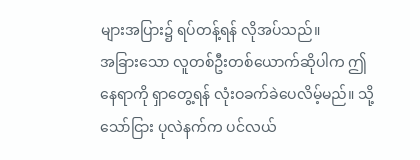များအပြား၌ ရပ်တန့်ရန် လိုအပ်သည်။
အခြားသော လူတစ်ဦးတစ်ယောက်ဆိုပါက ဤနေရာကို ရှာတွေ့ရန် လုံးဝခက်ခဲပေလိမ့်မည်။ သို့သော်ငြား ပုလဲနက်က ပင်လယ်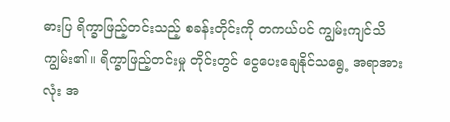ဓားပြ ရိက္ခာဖြည့်တင်းသည့် စခန်းတိုင်းကို တကယ်ပင် ကျွမ်းကျင်သိကျွမ်း၏။ ရိက္ခာဖြည့်တင်းမှု တိုင်းတွင် ငွေပေးချေနိုင်သရွေ့ အရာအားလုံး အ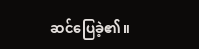ဆင်ပြေခဲ့၏။